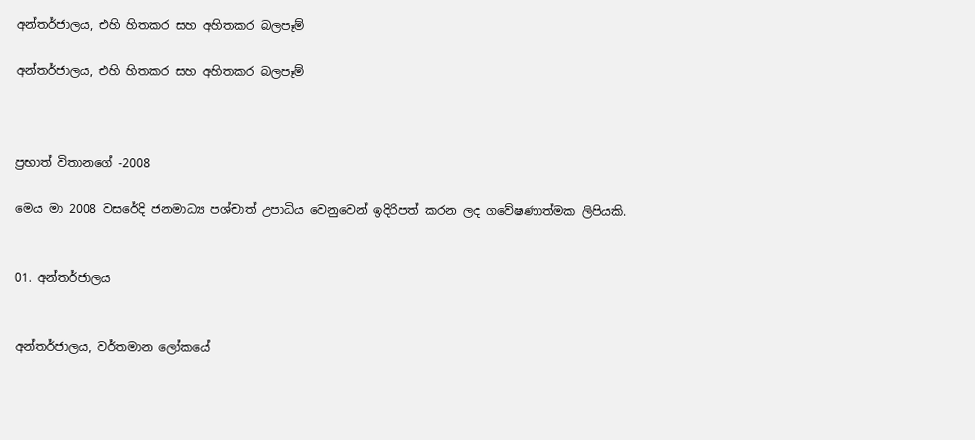අන්තර්ජාලය, එහි හිතකර සහ අහිතකර බලපෑම්

අන්තර්ජාලය, එහි හිතකර සහ අහිතකර බලපෑම්



ප්‍රභාත් විතානගේ -2008

මෙය මා 2008 වසරේදි ජනමාධ්‍ය පශ්චාත් උපාධිය වෙනුවෙන් ඉදිරිපත් කරන ලද ගවේෂණාත්මක ලිපියකි.


01. අන්තර්ජාලය


අන්තර්ජාලය, වර්තමාන ලෝකයේ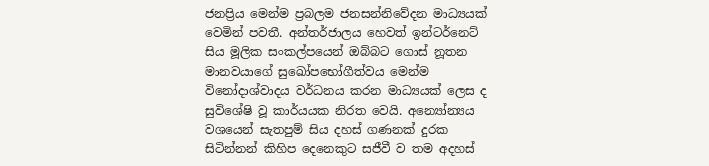ජනප්‍රිය මෙන්ම ප්‍රබලම ජනසන්නිවේදන මාධ්‍යයක් වෙමින් පවතී. අන්තර්ජාලය හෙවත් ඉන්ටර්නෙට් සිය මූලික සංකල්පයෙන් ඔබ්බට ගොස් නූතන මානවයාගේ සුඛෝපභෝගීත්වය මෙන්ම විනෝදාශ්වාදය වර්ධනය කරන මාධ්‍යයක් ලෙස ද සුවිශේෂි වූ කාර්යයක නිරත වෙයි. අන්‍යෝන්‍යය වශයෙන් සැතපුම් සිය දහස් ගණනක් දුරක සිටින්නන් කිහිප දෙනෙකුට සජීවී ව තම අදහස්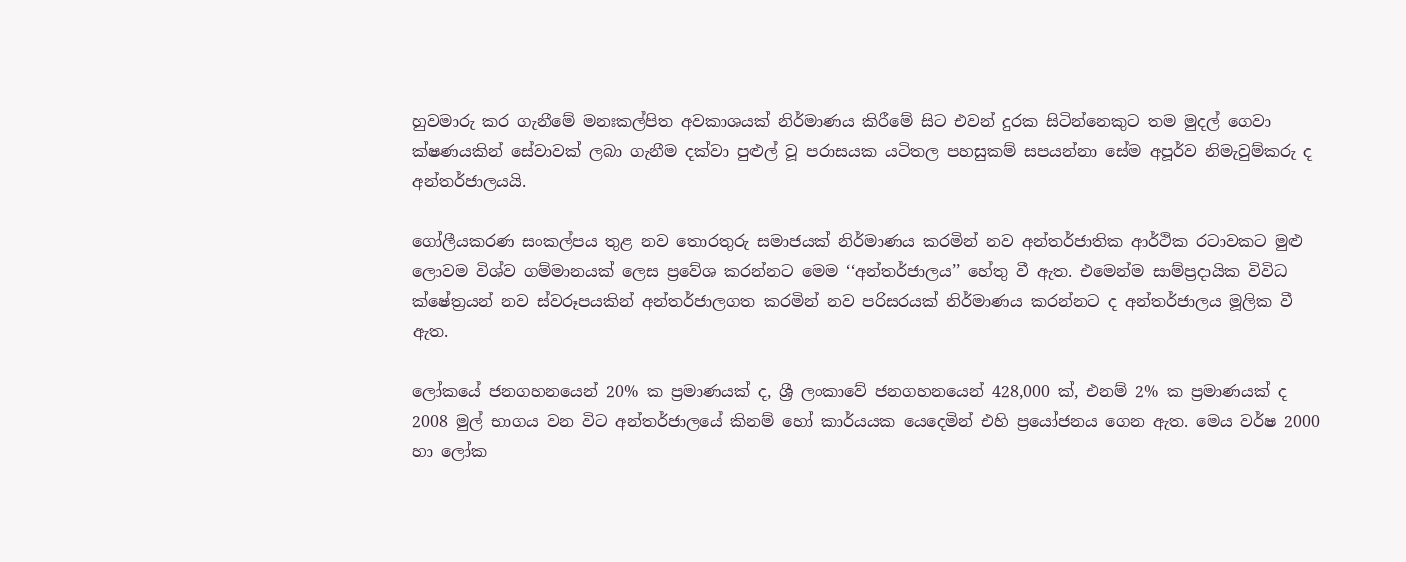හුවමාරු කර ගැනීමේ මනඃකල්පිත අවකාශයක් නිර්මාණය කිරීමේ සිට එවන් දුරක සිටින්නෙකුට තම මුදල් ගෙවා ක්ෂණයකින් සේවාවක් ලබා ගැනීම දක්වා පුළුල් වූ පරාසයක යටිතල පහසුකම් සපයන්නා සේම අපූර්ව නිමැවුම්කරු ද අන්තර්ජාලයයි.

ගෝලීයකරණ සංකල්පය තුළ නව තොරතුරු සමාජයක් නිර්මාණය කරමින් නව අන්තර්ජාතික ආර්ථික රටාවකට මුළු ලොවම විශ්ව ගම්මානයක් ලෙස ප්‍රවේශ කරන්නට මෙම ‘‘අන්තර්ජාලය’’ හේතු වී ඇත. එමෙන්ම සාම්ප්‍රදායික විවිධ ක්ෂේත්‍රයන් නව ස්වරූපයකින් අන්තර්ජාලගත කරමින් නව පරිසරයක් නිර්මාණය කරන්නට ද අන්තර්ජාලය මූලික වී ඇත.

ලෝකයේ ජනගහනයෙන් 20% ක ප්‍රමාණයක් ද, ශ්‍රී ලංකාවේ ජනගහනයෙන් 428,000 ක්, එනම් 2% ක ප්‍රමාණයක් ද 2008 මුල් භාගය වන විට අන්තර්ජාලයේ කිනම් හෝ කාර්යයක යෙදෙමින් එහි ප්‍රයෝජනය ගෙන ඇත. මෙය වර්ෂ 2000 හා ලෝක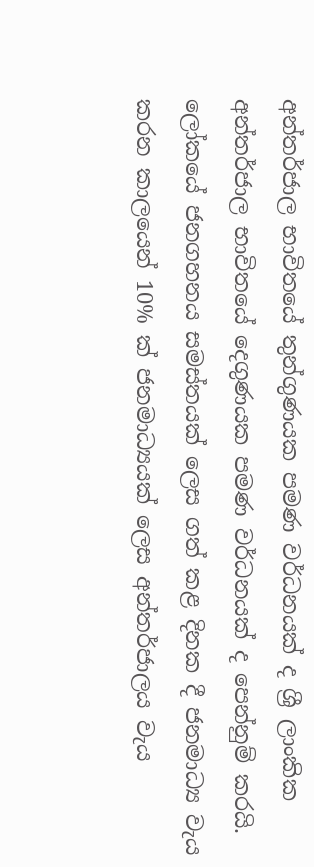අන්තර්ජාල භාවිතයේ තුන්ගුණයක පමණ වර්ධනයක් ද ශ්‍රී ලාංකික අන්තර්ජාල භාවිතයේ දෙගුණයක පමණ වර්ධනයක් ද පෙන්නුම් කරයි. ලෝකයේ ජනගහනය සමස්තයක් ලෙස ගත් කළ දිනක දී ජනමාධ්‍ය වැය කරන කාලයෙන් 10% ක් ජනමාධ්‍යයක් ලෙස අන්තර්ජාලය වැය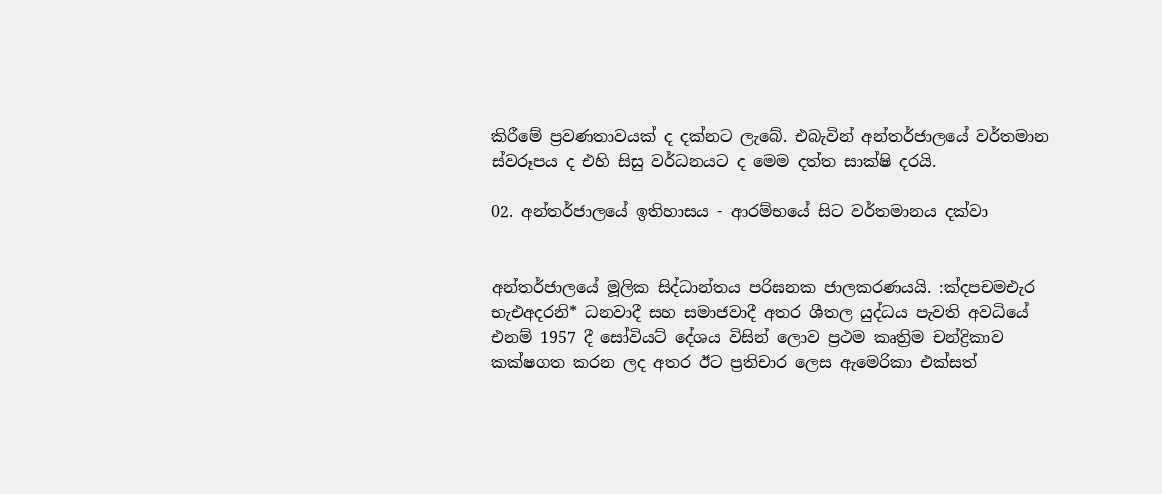කිරීමේ ප්‍රවණතාවයක් ද දක්නට ලැබේ. එබැවින් අන්තර්ජාලයේ වර්තමාන ස්වරූපය ද එහි සිසු වර්ධනයට ද මෙම දත්ත සාක්ෂි දරයි.

02. අන්තර්ජාලයේ ඉතිහාසය - ආරම්භයේ සිට වර්තමානය දක්වා


අන්තර්ජාලයේ මූලික සිද්ධාන්තය පරිඝනක ජාලකරණයයි. :ක්‍දපචමඑැර භැඑඅදරනි* ධනවාදී සහ සමාජවාදී අතර ශීතල යුද්ධය පැවති අවධියේ එනම් 1957 දී සෝවියට් දේශය විසින් ලොව ප්‍රථම කෘත්‍රිම චන්ද්‍රිකාව කක්ෂගත කරන ලද අතර ඊට ප්‍රතිචාර ලෙස ඇමෙරිකා එක්සත්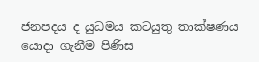ජනපදය ද යුධමය කටයුතු තාක්ෂණය යොදා ගැනීම පිණිස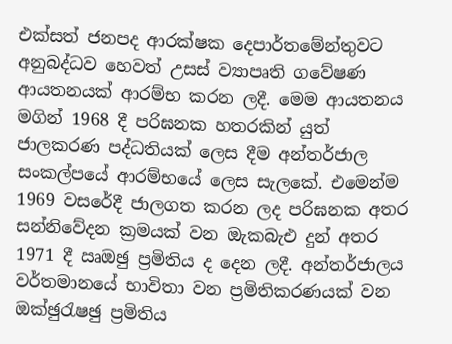එක්සත් ජනපද ආරක්ෂක දෙපාර්තමේන්තුවට අනුබද්ධව හෙවත් උසස් ව්‍යාපෘති ගවේෂණ ආයතනයක් ආරම්භ කරන ලදී. මෙම ආයතනය මගින් 1968 දී පරිඝනක හතරකින් යුත් ජාලකරණ පද්ධතියක් ලෙස දීම අන්තර්ජාල සංකල්පයේ ආරම්භයේ ලෙස සැලකේ. එමෙන්ම 1969 වසරේදී ජාලගත කරන ලද පරිඝනක අතර සන්නිවේදන ක්‍රමයක් වන ඔැකබැඑ දුන් අතර 1971 දී ඍඔඡු ප්‍රමිතිය ද දෙන ලදී. අන්තර්ජාලය වර්තමානයේ භාවිතා වන ප්‍රමිතිකරණයක් වන ඔක්‍ඡුරැෂඡු ප්‍රමිතිය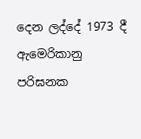දෙන ලද්දේ 1973 දී ඇමෙරිකානු පරිඝනක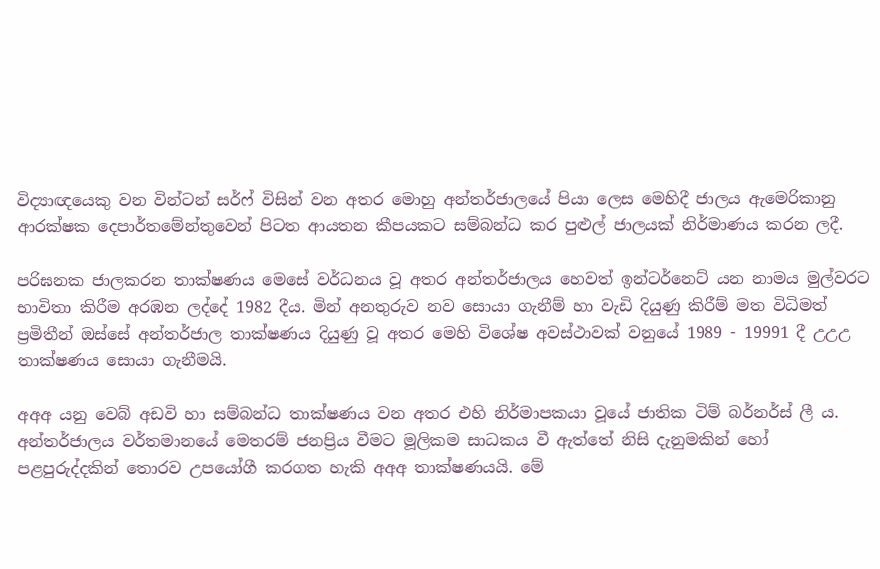විද්‍යාඥයෙකු වන වින්ටන් සර්ෆ් විසින් වන අතර මොහු අන්තර්ජාලයේ පියා ලෙස මෙහිදී ජාලය ඇමෙරිකානු ආරක්ෂක දෙපාර්තමේන්තුවෙන් පිටත ආයතන කීපයකට සම්බන්ධ කර පුළුල් ජාලයක් නිර්මාණය කරන ලදී.

පරිඝනක ජාලකරන තාක්ෂණය මෙසේ වර්ධනය වූ අතර අන්තර්ජාලය හෙවත් ඉන්ටර්නෙට් යන නාමය මුල්වරට භාවිතා කිරීම අරඹන ලද්දේ 1982 දීය. මින් අනතුරුව නව සොයා ගැනීම් හා වැඩි දියුණු කිරීම් මත විධිමත් ප්‍රමිතීන් ඔස්සේ අන්තර්ජාල තාක්ෂණය දියුණු වූ අතර මෙහි විශේෂ අවස්ථාවක් වනුයේ 1989 - 19991 දී උඋඋ තාක්ෂණය සොයා ගැනීමයි.

අඅඅ යනු වෙබ් අඩවි හා සම්බන්ධ තාක්ෂණය වන අතර එහි නිර්මාපකයා වූයේ ජාතික ටිම් බර්නර්ස් ලී ය. අන්තර්ජාලය වර්තමානයේ මෙතරම් ජනප්‍රිය වීමට මූලිකම සාධකය වී ඇත්තේ නිසි දැනුමකින් හෝ පළපුරුද්දකින් තොරව උපයෝගී කරගත හැකි අඅඅ තාක්ෂණයයි. මේ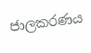ජාලකරණය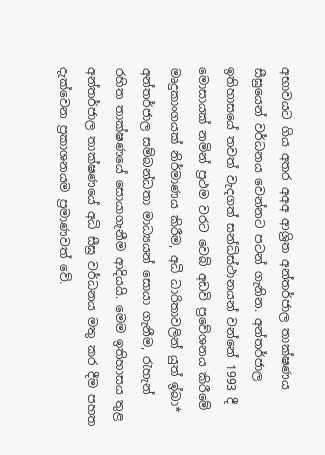අභාවයට ගිය අතර අඅඅ ආශ්‍රිත අන්තර්ජාල තාක්ෂණය සීඝ්‍රයෙන් වර්ධනය වෙන්නට පටන් ගැනින. අන්තර්ජාල ඉතිහාසයේ තවත් වැදගත් සන්ධිස්ථානයන් වන්නේ 1993 දී මොසායක් නමින් ප්‍රථම වරට වෙබ් අඩවි ප්‍රවේශනය කිරීමේ මෘදුකාංගයක් නිර්මාණය කිරීම, අධි ධාරිතාවලින් යුත් ඉ්බා* අන්තර්ජාල සම්බන්ධතා මාධ්‍යයන් සොයා ගැනීම, රැහැන් රහිත තාක්ෂණයේ සොයාගැනීම ආදියයි. මෙම ඉතිහාසය තුළ අන්තර්ජාල තාක්ෂණයේ අධි සීඝ්‍ර වර්ධනය මතු කර දීම පහත දැක්වෙන ප්‍රකාශනයම ප්‍රමාණවත් වේ.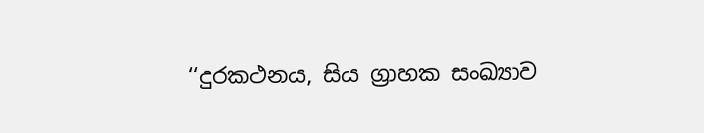‘‘දුරකථනය, සිය ග්‍රාහක සංඛ්‍යාව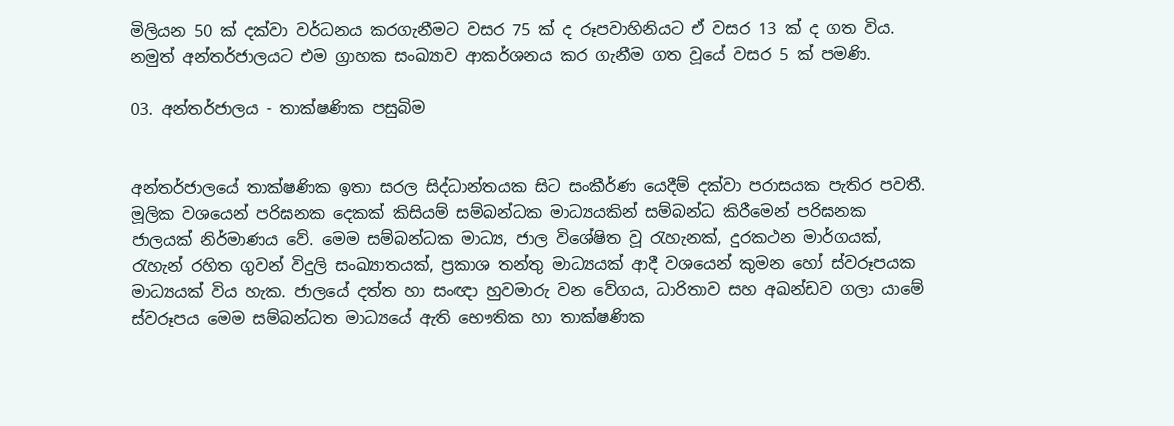මිලියන 50 ක් දක්වා වර්ධනය කරගැනීමට වසර 75 ක් ද රූපවාහිනියට ඒ වසර 13 ක් ද ගත විය. නමුත් අන්තර්ජාලයට එම ග්‍රාහක සංඛ්‍යාව ආකර්ශනය කර ගැනීම ගත වූයේ වසර 5 ක් පමණි.

03. අන්තර්ජාලය - තාක්ෂණික පසුබිම


අන්තර්ජාලයේ තාක්ෂණික ඉතා සරල සිද්ධාන්තයක සිට සංකීර්ණ යෙදීම් දක්වා පරාසයක පැතිර පවතී. මූලික වශයෙන් පරිඝනක දෙකක් කිසියම් සම්බන්ධක මාධ්‍යයකින් සම්බන්ධ කිරීමෙන් පරිඝනක ජාලයක් නිර්මාණය වේ. මෙම සම්බන්ධක මාධ්‍ය, ජාල විශේෂිත වූ රැහැනක්, දුරකථන මාර්ගයක්, රැහැන් රහිත ගුවන් විදුලි සංඛ්‍යාතයක්, ප්‍රකාශ තන්තු මාධ්‍යයක් ආදී වශයෙන් කුමන හෝ ස්වරූපයක මාධ්‍යයක් විය හැක. ජාලයේ දත්ත හා සංඥා හුවමාරු වන වේගය, ධාරිතාව සහ අඛන්ඩව ගලා යාමේ ස්වරූපය මෙම සම්බන්ධත මාධ්‍යයේ ඇති භෞතික හා තාක්ෂණික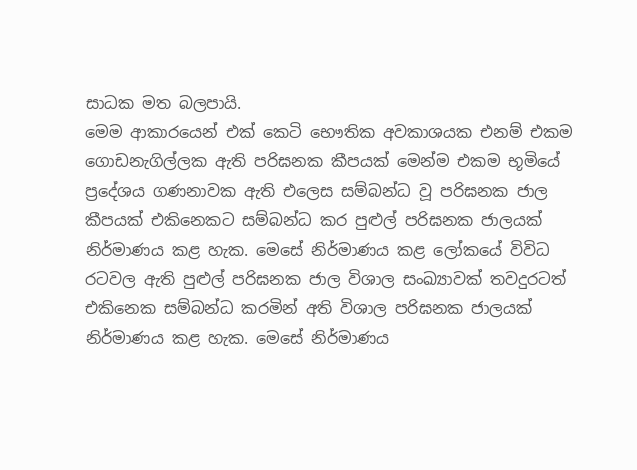සාධක මත බලපායි.
මෙම ආකාරයෙන් එක් කෙටි භෞතික අවකාශයක එනම් එකම ගොඩනැගිල්ලක ඇති පරිඝනක කීපයක් මෙන්ම එකම භූමියේ ප්‍රදේශය ගණනාවක ඇති එලෙස සම්බන්ධ වූ පරිඝනක ජාල කීපයක් එකිනෙකට සම්බන්ධ කර පුළුල් පරිඝනක ජාලයක් නිර්මාණය කළ හැක. මෙසේ නිර්මාණය කළ ලෝකයේ විවිධ රටවල ඇති පුළුල් පරිඝනක ජාල විශාල සංඛ්‍යාවක් තවදුරටත් එකිනෙක සම්බන්ධ කරමින් අති විශාල පරිඝනක ජාලයක් නිර්මාණය කළ හැක. මෙසේ නිර්මාණය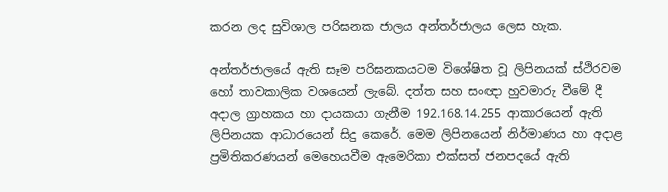කරන ලද සුවිශාල පරිඝනක ජාලය අන්තර්ජාලය ලෙස හැක.

අන්තර්ජාලයේ ඇති සෑම පරිඝනකයටම විශේෂිත වූ ලිපිනයක් ස්ථිරවම හෝ තාවකාලික වශයෙන් ලැබේ. දත්ත සහ සංඥා හුවමාරු වීමේ දී අදාල ග්‍රාහකය හා දායකයා ගැනීම 192.168.14.255 ආකාරයෙන් ඇති ලිපිනයක ආධාරයෙන් සිදු කෙරේ. මෙම ලිපිනයෙන් නිර්මාණය හා අදාළ ප්‍රමිතිකරණයන් මෙහෙයවීම ඇමෙරිකා එක්සත් ජනපදයේ ඇති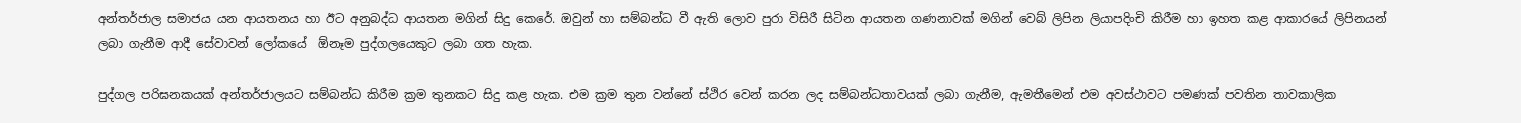අන්තර්ජාල සමාජය යන ආයතනය හා ඊට අනුබද්ධ ආයතන මගින් සිදු කෙරේ. ඔවුන් හා සම්බන්ධ වී ඇති ලොව පුරා විසිරී සිටින ආයතන ගණනාවක් මගින් වෙබ් ලිපින ලියාපදිංචි කිරීම හා ඉහත කළ ආකාරයේ ලිපිනයන් ලබා ගැනීම ආදී සේවාවන් ලෝකයේ  ඕනෑම පුද්ගලයෙකුට ලබා ගත හැක.

පුද්ගල පරිඝනකයක් අන්තර්ජාලයට සම්බන්ධ කිරීම ක්‍රම තුනකට සිදු කළ හැක. එම ක්‍රම තුන වන්නේ ස්ථිර වෙන් කරන ලද සම්බන්ධතාවයක් ලබා ගැනීම, ඇමතීමෙන් එම අවස්ථාවට පමණක් පවතින තාවකාලික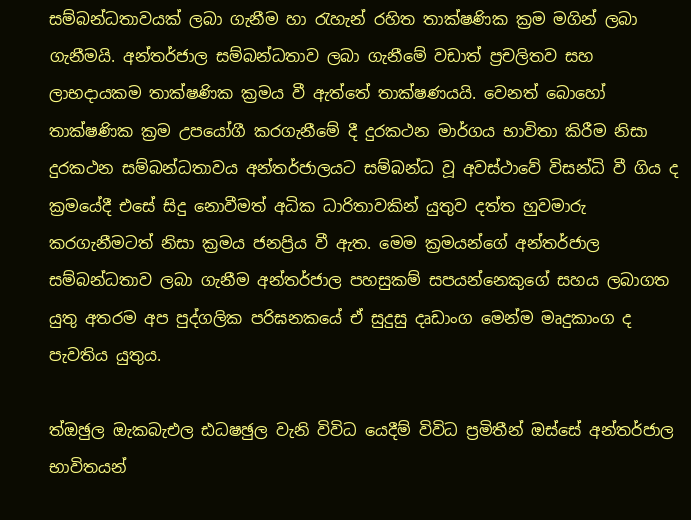සම්බන්ධතාවයක් ලබා ගැනීම හා රැහැන් රහිත තාක්ෂණික ක්‍රම මගින් ලබා ගැනීමයි. අන්තර්ජාල සම්බන්ධතාව ලබා ගැනීමේ වඩාත් ප්‍රචලිතව සහ ලාභදායකම තාක්ෂණික ක්‍රමය වී ඇත්තේ තාක්ෂණයයි. වෙනත් බොහෝ තාක්ෂණික ක්‍රම උපයෝගී කරගැනීමේ දී දුරකථන මාර්ගය භාවිතා කිරීම නිසා දුරකථන සම්බන්ධතාවය අන්තර්ජාලයට සම්බන්ධ වූ අවස්ථාවේ විසන්ධි වී ගිය ද ක්‍රමයේදී එසේ සිදු නොවීමත් අධික ධාරිතාවකින් යුතුව දත්ත හුවමාරු කරගැනීමටත් නිසා ක්‍රමය ජනප්‍රිය වී ඇත. මෙම ක්‍රමයන්ගේ අන්තර්ජාල සම්බන්ධතාව ලබා ගැනීම අන්තර්ජාල පහසුකම් සපයන්නෙකුගේ සහය ලබාගත යුතු අතරම අප පුද්ගලික පරිඝනකයේ ඒ සුදුසු දෘඩාංග මෙන්ම මෘදුකාංග ද පැවතිය යුතුය.

ත්‍ඔඡුල ඔැකබැඑල ඪධෂඡුල වැනි විවිධ යෙදීම් විවිධ ප්‍රමිතීන් ඔස්සේ අන්තර්ජාල භාවිතයන්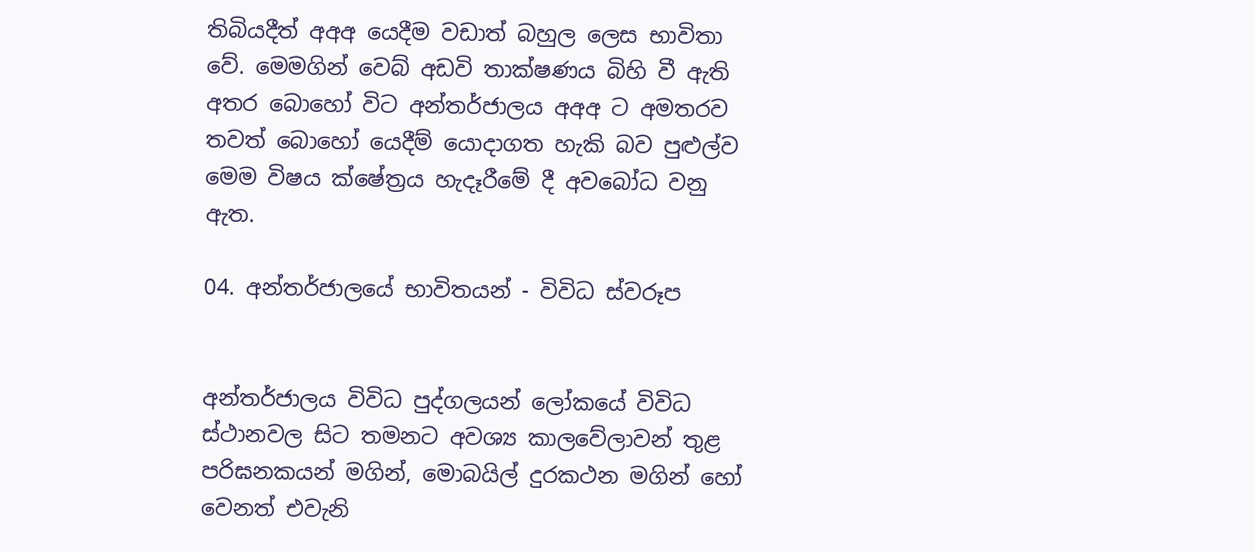තිබියදීත් අඅඅ යෙදීම වඩාත් බහුල ලෙස භාවිතා වේ. මෙමගින් වෙබ් අඩවි තාක්ෂණය බිහි වී ඇති අතර බොහෝ විට අන්තර්ජාලය අඅඅ ට අමතරව තවත් බොහෝ යෙදීම් යොදාගත හැකි බව පුළුල්ව මෙම විෂය ක්ෂේත්‍රය හැදෑරීමේ දී අවබෝධ වනු ඇත.

04. අන්තර්ජාලයේ භාවිතයන් - විවිධ ස්වරූප


අන්තර්ජාලය විවිධ පුද්ගලයන් ලෝකයේ විවිධ ස්ථානවල සිට තමනට අවශ්‍ය කාලවේලාවන් තුළ පරිඝනකයන් මගින්, මොබයිල් දුරකථන මගින් හෝ වෙනත් එවැනි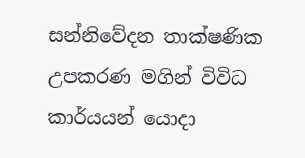සන්නිවේදන තාක්ෂණික උපකරණ මගින් විවිධ කාර්යයන් යොදා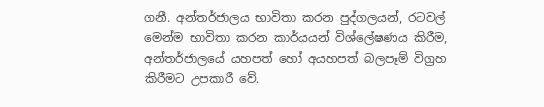ගනී. අන්තර්ජාලය භාවිතා කරන පුද්ගලයන්, රටවල් මෙන්ම භාවිතා කරන කාර්යයන් විශ්ලේෂණය කිරීම, අන්තර්ජාලයේ යහපත් හෝ අයහපත් බලපෑම් විග්‍රහ කිරීමට උපකාරී වේ.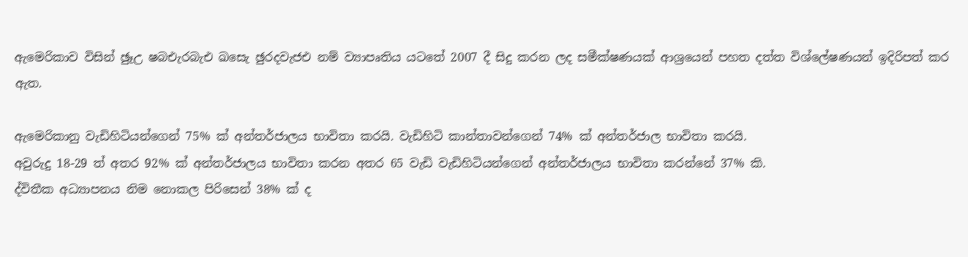ඇමෙරිකාව විසින් ඡුෑඋ ෂබඑැරබැඑ ඛසෙැ ඡුරදවැජඑ නම් ව්‍යාපෘතිය යටතේ 2007 දී සිදු කරන ලද සමීක්ෂණයක් ආශ්‍රයෙන් පහත දත්ත විශ්ලේෂණයන් ඉදිරිපත් කර ඇත.

ඇමෙරිකානු වැඩිහිටියන්ගෙන් 75% ක් අන්තර්ජාලය භාවිතා කරයි. වැඩිහිටි කාන්තාවන්ගෙන් 74% ක් අන්තර්ජාල භාවිතා කරයි.
අවුරුදු 18-29 ත් අතර 92% ක් අන්තර්ජාලය භාවිතා කරන අතර 65 වැඩි වැඩිහිටියන්ගෙන් අන්තර්ජාලය භාවිතා කරන්නේ 37% කි.
ද්විතීක අධ්‍යාපනය නිම නොකල පිරිසෙන් 38% ක් ද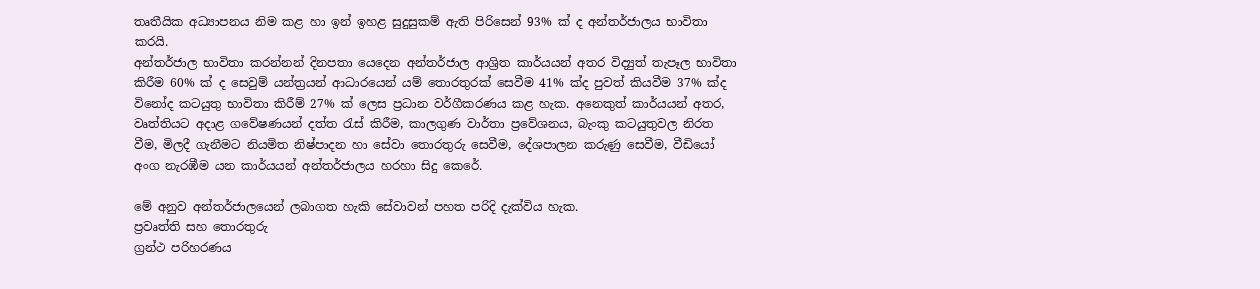තෘතීයික අධ්‍යාපනය නිම කළ හා ඉන් ඉහළ සුදුසුකම් ඇති පිරිසෙන් 93% ක් ද අන්තර්ජාලය භාවිතා කරයි.
අන්තර්ජාල භාවිතා කරන්නන් දිනපතා යෙදෙන අන්තර්ජාල ආශ්‍රිත කාර්යයන් අතර විද්‍යුත් තැපෑල භාවිතා කිරීම 60% ක් ද සෙවුම් යන්ත්‍රයන් ආධාරයෙන් යම් තොරතුරක් සෙවීම 41% ක්ද පුවත් කියවීම 37% ක්ද විනෝද කටයුතු භාවිතා කිරීම් 27% ක් ලෙස ප්‍රධාන වර්ගීකරණය කළ හැක. අනෙකුත් කාර්යයන් අතර, වෘත්තියට අදාළ ගවේෂණයන් දත්ත රැස් කිරීම, කාලගුණ වාර්තා ප්‍රවේශනය, බැංකු කටයුතුවල නිරත වීම, මිලදී ගැනීමට නියමිත නිෂ්පාදන හා සේවා තොරතුරු සෙවීම, දේශපාලන කරුණු සෙවීම, වීඩියෝ අංග නැරඹීම යන කාර්යයන් අන්තර්ජාලය හරහා සිදු කෙරේ.

මේ අනුව අන්තර්ජාලයෙන් ලබාගත හැකි සේවාවන් පහත පරිදි දැක්විය හැක.
ප්‍රවෘත්ති සහ තොරතුරු
ග්‍රන්ථ පරිහරණය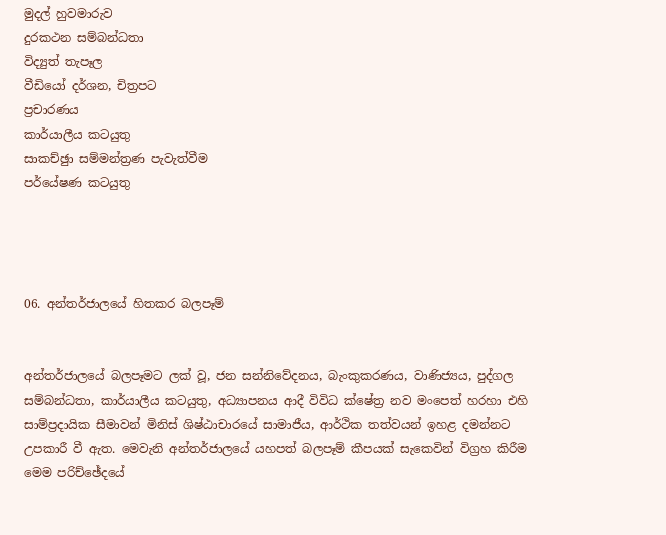මුදල් හුවමාරුව
දුරකථන සම්බන්ධතා
විද්‍යුත් තැපෑල
වීඩියෝ දර්ශන, චිත්‍රපට
ප්‍රචාරණය
කාර්යාලීය කටයුතු
සාකච්ඡුා සම්මන්ත්‍රණ පැවැත්වීම
පර්යේෂණ කටයුතු




06. අන්තර්ජාලයේ හිතකර බලපෑම්


අන්තර්ජාලයේ බලපෑමට ලක් වූ, ජන සන්නිවේදනය, බැංකුකරණය, වාණිජ්‍යය, පුද්ගල සම්බන්ධතා, කාර්යාලීය කටයුතු, අධ්‍යාපනය ආදී විවිධ ක්ෂේත්‍ර නව මංපෙත් හරහා එහි සාම්ප්‍රදායික සීමාවන් මිනිස් ශිෂ්ඨාචාරයේ සාමාජීය, ආර්ථික තත්වයන් ඉහළ දමන්නට උපකාරී වී ඇත. මෙවැනි අන්තර්ජාලයේ යහපත් බලපෑම් කීපයක් සැකෙවින් විග්‍රහ කිරීම මෙම පරිච්ඡේදයේ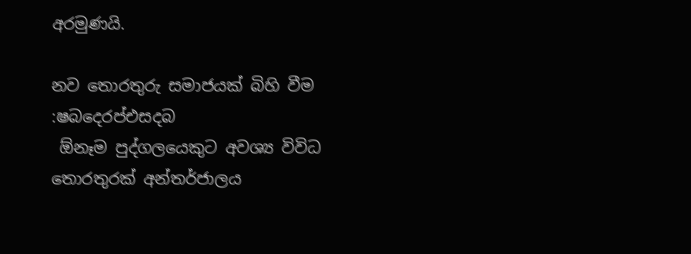අරමුණයි.

නව තොරතුරු සමාජයක් බිහි වීම :ෂබදෙරප්එසදබ
 ඕනෑම පුද්ගලයෙකුට අවශ්‍ය විවිධ තොරතුරක් අන්තර්ජාලය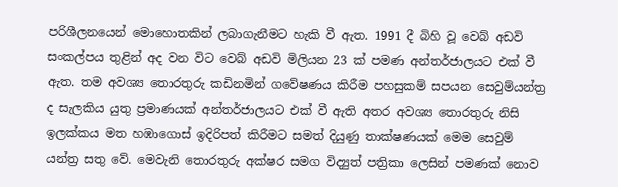පරිශීලනයෙන් මොහොතකින් ලබාගැනීමට හැකි වී ඇත. 1991 දී බිහි වූ වෙබ් අඩවි සංකල්පය තුළින් අද වන විට වෙබ් අඩවි මිලියන 23 ක් පමණ අන්තර්ජාලයට එක් වී ඇත. තම අවශ්‍ය තොරතුරු කඩිනමින් ගවේෂණය කිරීම පහසුකම් සපයන සෙවුම්යන්ත්‍ර ද සැලකිය යුතු ප්‍රමාණයක් අන්තර්ජාලයට එක් වී ඇති අතර අවශ්‍ය තොරතුරු නිසි ඉලක්කය මත හඹාගොස් ඉදිරිපත් කිරීමට සමත් දියුණු තාක්ෂණයක් මෙම සෙවුම් යන්ත්‍ර සතු වේ. මෙවැනි තොරතුරු අක්ෂර සමග විද්‍යුත් පත්‍රිකා ලෙසින් පමණක් නොව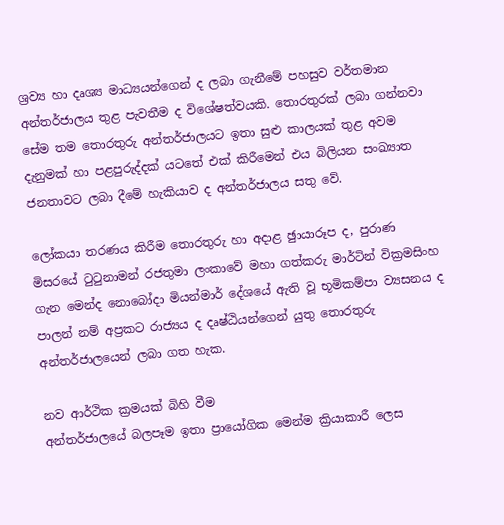ශ්‍රව්‍ය හා දෘශ්‍ය මාධ්‍යයන්ගෙන් ද ලබා ගැනීමේ පහසුව වර්තමාන අන්තර්ජාලය තුළ පැවතීම ද විශේෂත්වයකි. තොරතුරක් ලබා ගන්නවා සේම තම තොරතුරු අන්තර්ජාලයට ඉතා සුළු කාලයක් තුළ අවම දැනුමක් හා පළපුරුද්දක් යටතේ එක් කිරීමෙන් එය බිලියන සංඛ්‍යාත ජනතාවට ලබා දීමේ හැකියාව ද අන්තර්ජාලය සතු වේ.

ලෝකයා තරණය කිරීම තොරතුරු හා අදාළ ඡුායාරූප ද, පුරාණ මිසරයේ ටුටුනාමන් රජතුමා ලංකාවේ මහා ගත්කරු මාර්ටින් වික්‍රමසිංහ ගැන මෙන්ද නොබෝදා මියන්මාර් දේශයේ ඇති වූ භූමිකම්පා ව්‍යසනය ද පාලන් නම් අප්‍රකට රාජ්‍යය ද දෘෂ්ඨියන්ගෙන් යුතු තොරතුරු අන්තර්ජාලයෙන් ලබා ගත හැක.

නව ආර්ථික ක්‍රමයක් බිහි වීම
අන්තර්ජාලයේ බලපෑම ඉතා ප්‍රායෝගික මෙන්ම ක්‍රියාකාරී ලෙස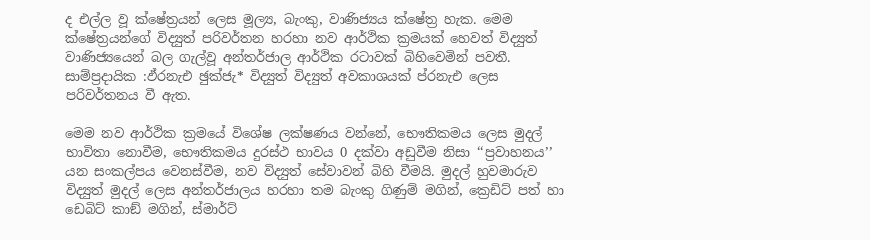ද එල්ල වූ ක්ෂේත්‍රයන් ලෙස මූල්‍ය, බැංකු, වාණිජ්‍යය ක්ෂේත්‍ර හැක. මෙම ක්ෂේත්‍රයන්ගේ විද්‍යුත් පරිවර්තන හරහා නව ආර්ථික ක්‍රමයක් හෙවත් විද්‍යුත් වාණිජ්‍යයෙන් බල ගැල්වූ අන්තර්ජාල ආර්ථික රටාවක් බිහිවෙමින් පවතී. සාම්ප්‍රදායික :ඵ්රනැඑ ඡුක්ජැ* විද්‍යුත් විද්‍යුත් අවකාශයක් ප්රනැඑ ලෙස පරිවර්තනය වී ඇත.

මෙම නව ආර්ථික ක්‍රමයේ විශේෂ ලක්ෂණය වන්නේ, භෞතිකමය ලෙස මුදල් භාවිතා නොවීම, භෞතිකමය දුරස්ථ භාවය 0 දක්වා අඩුවීම නිසා ‘‘ප්‍රවාහනය’’ යන සංකල්පය වෙනස්වීම, නව විද්‍යුත් සේවාවන් බිහි වීමයි. මුදල් හුවමාරුව විද්‍යුත් මුදල් ලෙස අන්තර්ජාලය හරහා තම බැංකු ගිණුම් මගින්, ක්‍රෙඩිට් පත් හා ඩෙබිට් කාඞ් මගින්, ස්මාර්ට්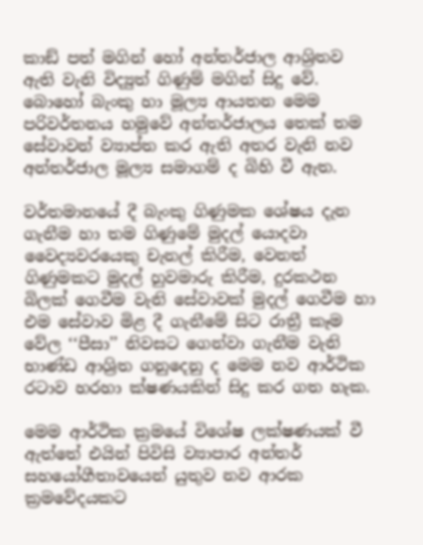කාඞ් පත් මගින් හෝ අන්තර්ජාල ආශ්‍රිතව ඇති වැනි විද්‍යුත් ගිණුම් මගින් සිදු වේ. බොහෝ බැංකු හා මූල්‍ය ආයතන මෙම පරිවර්තනය හමුවේ අන්තර්ජාලය තෙක් තම සේවාවන් ව්‍යාප්ත කර ඇති අතර වැනි නව අන්තර්ජාල මූල්‍ය සමාගම් ද බිහි වී ඇත.

වර්තමානයේ දී බැංකු ගිණුමක ශේෂය දැන ගැනීම හා තම ගිණුමේ මුදල් යොදවා වෛද්‍යවරයෙකු චැනල් කිරීම, වෙනත් ගිණුමකට මුදල් හුවමාරු කිරීම, දුරකථන බිලක් ගෙවීම වැනි සේවාවක් මුදල් ගෙවීම හා එම සේවාව මිළ දී ගැනීමේ සිට රාත්‍රී කෑම වේල ‘‘පීසා’’ නිවසට ගෙන්වා ගැනීම වැනි භාණ්ඩ ආශ්‍රිත ගනුදෙනු ද මෙම නව ආර්ථික රටාව හරහා ක්ෂණයකින් සිදු කර ගත හැක.

මෙම ආර්ථික ක්‍රමයේ විශේෂ ලක්ෂණයක් වී ඇත්තේ එයින් පිවිසි ව්‍යාපාර අන්තර් සහයෝගීතාවයෙන් යුතුව නව ආරක ක්‍රමවේදයකට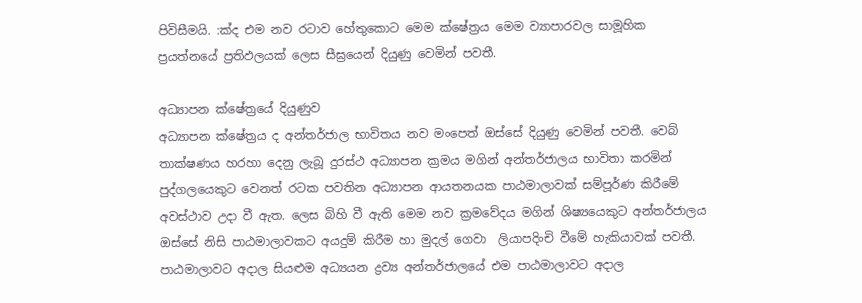පිවිසීමයි. :ක්‍ද එම නව රටාව හේතුකොට මෙම ක්ෂේත්‍රය මෙම ව්‍යාපාරවල සාමූහික ප්‍රයත්නයේ ප්‍රතිඵලයක් ලෙස සීඝ්‍රයෙන් දියුණු වෙමින් පවතී.

අධ්‍යාපන ක්ෂේත්‍රයේ දියුණුව
අධ්‍යාපන ක්ෂේත්‍රය ද අන්තර්ජාල භාවිතය නව මංපෙත් ඔස්සේ දියුණු වෙමින් පවතී. වෙබ් තාක්ෂණය හරහා දෙනු ලැබූ දුරස්ථ අධ්‍යාපන ක්‍රමය මගින් අන්තර්ජාලය භාවිතා කරමින් පුද්ගලයෙකුට වෙනත් රටක පවතින අධ්‍යාපන ආයතනයක පාඨමාලාවක් සම්පූර්ණ කිරීමේ අවස්ථාව උදා වී ඇත. ලෙස බිහි වී ඇති මෙම නව ක්‍රමවේදය මගින් ශිෂ්‍යයෙකුට අන්තර්ජාලය ඔස්සේ නිසි පාඨමාලාවකට අයදුම් කිරීම හා මුදල් ගෙවා  ලියාපදිංචි වීමේ හැකියාවක් පවතී. පාඨමාලාවට අදාල සියළුම අධ්‍යයන ද්‍රව්‍ය අන්තර්ජාලයේ එම පාඨමාලාවට අදාල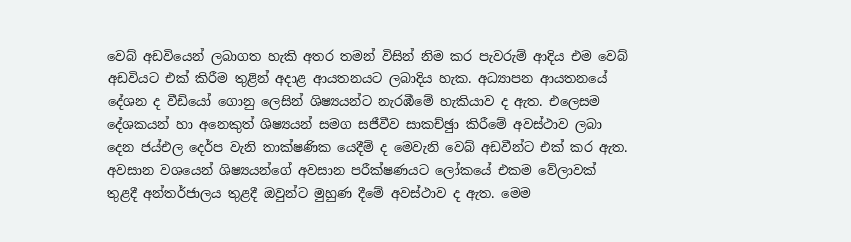වෙබ් අඩවියෙන් ලබාගත හැකි අතර තමන් විසින් නිම කර පැවරුම් ආදිය එම වෙබ් අඩවියට එක් කිරීම තුළින් අදාළ ආයතනයට ලබාදිය හැක. අධ්‍යාපන ආයතනයේ දේශන ද වීඩියෝ ගොනු ලෙසින් ශිෂ්‍යයන්ට නැරඹීමේ හැකියාව ද ඇත. එලෙසම දේශකයන් හා අනෙකුත් ශිෂ්‍යයන් සමග සජීවීව සාකච්ඡුා කිරීමේ අවස්ථාව ලබා දෙන ජය්එල දෙර්ප වැනි තාක්ෂණික යෙදීම් ද මෙවැනි වෙබ් අඩවීන්ට එක් කර ඇත. අවසාන වශයෙන් ශිෂ්‍යයන්ගේ අවසාන පරීක්ෂණයට ලෝකයේ එකම වේලාවක් තුළදී අන්තර්ජාලය තුළදී ඔවුන්ට මුහුණ දීමේ අවස්ථාව ද ඇත. මෙම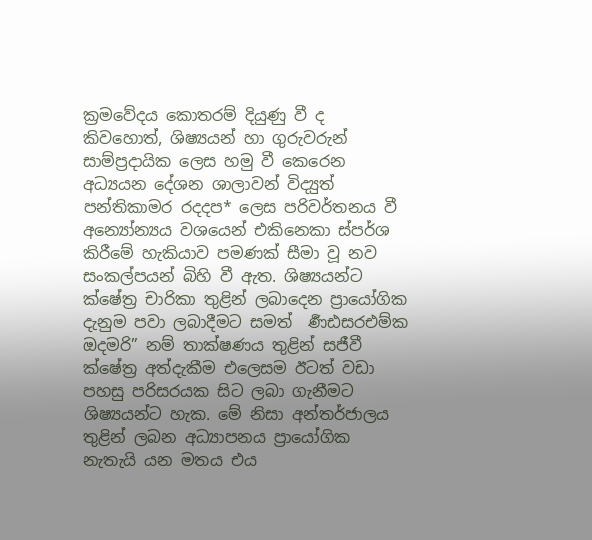ක්‍රමවේදය කොතරම් දියුණු වී ද කිවහොත්, ශිෂ්‍යයන් හා ගුරුවරුන් සාම්ප්‍රදායික ලෙස හමු වී කෙරෙන අධ්‍යයන දේශන ශාලාවන් විද්‍යුත් පන්තිකාමර රදදප* ලෙස පරිවර්තනය වී අන්‍යෝන්‍යය වශයෙන් එකිනෙකා ස්පර්ශ කිරීමේ හැකියාව පමණක් සීමා වූ නව සංකල්පයන් බිහි වී ඇත. ශිෂ්‍යයන්ට ක්ෂේත්‍ර චාරිකා තුළින් ලබාදෙන ප්‍රායෝගික දැනුම පවා ලබාදීමට සමත්  ර්‍ණඪසරඑම්ක ඔදමරි” නම් තාක්ෂණය තුළින් සජීවී ක්ෂේත්‍ර අත්දැකීම එලෙසම ඊටත් වඩා පහසු පරිසරයක සිට ලබා ගැනීමට ශිෂ්‍යයන්ට හැක. මේ නිසා අන්තර්ජාලය තුළින් ලබන අධ්‍යාපනය ප්‍රායෝගික නැතැයි යන මතය එය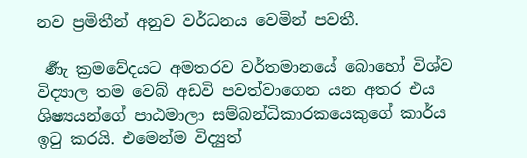නව ප්‍රමිතීන් අනුව වර්ධනය වෙමින් පවතී.

 ර්‍ණැ ක්‍රමවේදයට අමතරව වර්තමානයේ බොහෝ විශ්ව විද්‍යාල තම වෙබ් අඩවි පවත්වාගෙන යන අතර එය ශිෂ්‍යයන්ගේ පාඨමාලා සම්බන්ධිකාරකයෙකුගේ කාර්ය ඉටු කරයි. එමෙන්ම විද්‍යුත්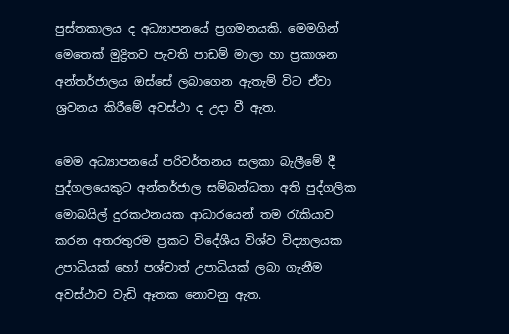පුස්තකාලය ද අධ්‍යාපනයේ ප්‍රගමනයකි. මෙමගින් මෙතෙක් මුද්‍රිතව පැවති පාඩම් මාලා හා ප්‍රකාශන අන්තර්ජාලය ඔස්සේ ලබාගෙන ඇතැම් විට ඒවා ශ්‍රවනය කිරීමේ අවස්ථා ද උදා වී ඇත.

මෙම අධ්‍යාපනයේ පරිවර්තනය සලකා බැලීමේ දී පුද්ගලයෙකුට අන්තර්ජාල සම්බන්ධතා අති පුද්ගලික මොබයිල් දුරකථනයක ආධාරයෙන් තම රැකියාව කරන අතරතුරම ප්‍රකට විදේශීය විශ්ව විද්‍යාලයක උපාධියක් හෝ පශ්චාත් උපාධියක් ලබා ගැනීම අවස්ථාව වැඩි ඈතක නොවනු ඇත.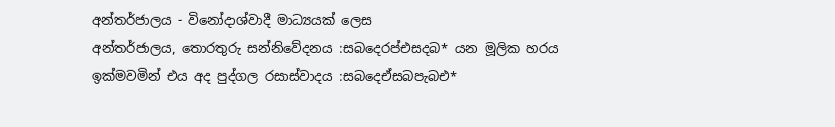අන්තර්ජාලය - විනෝදාශ්වාදී මාධ්‍යයක් ලෙස
අන්තර්ජාලය, තොරතුරු සන්නිවේදනය :සබදෙරප්එසදබ* යන මූලික හරය ඉක්මවමින් එය අද පුද්ගල රසාස්වාදය :සබදෙඒසබපැබඑ*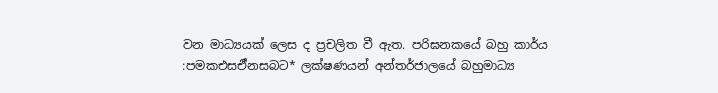වන මාධ්‍යයක් ලෙස ද ප්‍රචලිත වී ඇත. පරිඝනකයේ බහු කාර්ය :පමකඑසඒිනසබට* ලක්ෂණයන් අන්තර්ජාලයේ බහුමාධ්‍ය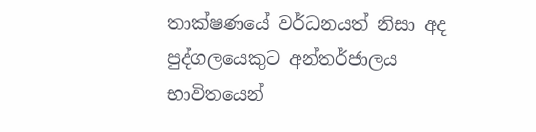තාක්ෂණයේ වර්ධනයත් නිසා අද පුද්ගලයෙකුට අන්තර්ජාලය භාවිතයෙන්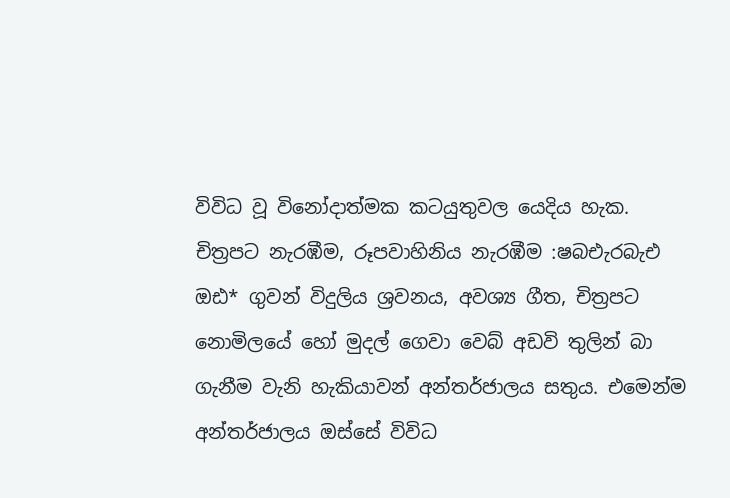විවිධ වූ විනෝදාත්මක කටයුතුවල යෙදිය හැක. චිත්‍රපට නැරඹීම, රූපවාහිනිය නැරඹීම :ෂබඑැරබැඑ ඔඪ* ගුවන් විදුලිය ශ්‍රවනය, අවශ්‍ය ගීත, චිත්‍රපට නොමිලයේ හෝ මුදල් ගෙවා වෙබ් අඩවි තුලින් බා ගැනීම වැනි හැකියාවන් අන්තර්ජාලය සතුය. එමෙන්ම අන්තර්ජාලය ඔස්සේ විවිධ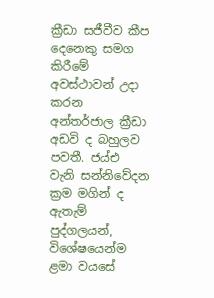ක්‍රීඩා සජීවීව කීප දෙනෙකු සමග කිරීමේ අවස්ථාවන් උදා කරන අන්තර්ජාල ක්‍රීඩා අඩවි ද බහුලව පවතී. ජය්එ වැනි සන්නිවේදන ක්‍රම මගින් ද ඇතැම් පුද්ගලයන්, විශේෂයෙන්ම ළමා වයසේ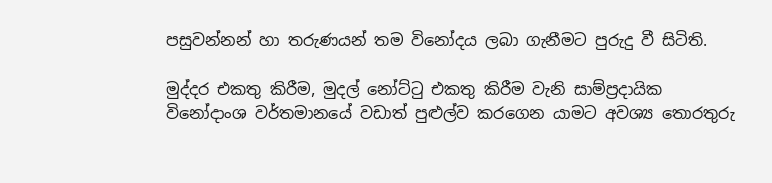පසුවන්නන් හා තරුණයන් තම විනෝදය ලබා ගැනීමට පුරුදු වී සිටිති.

මුද්දර එකතු කිරීම, මුදල් නෝට්ටු එකතු කිරීම වැනි සාම්ප්‍රදායික විනෝදාංශ වර්තමානයේ වඩාත් පුළුල්ව කරගෙන යාමට අවශ්‍ය තොරතුරු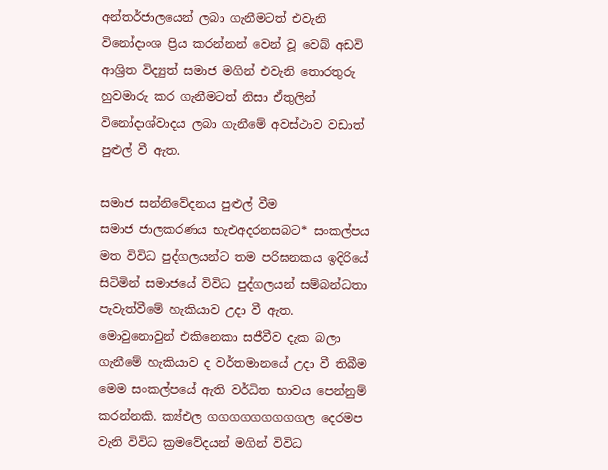අන්තර්ජාලයෙන් ලබා ගැනීමටත් එවැනි විනෝදාංශ ප්‍රිය කරන්නන් වෙන් වූ වෙබ් අඩවි ආශ්‍රිත විද්‍යුත් සමාජ මගින් එවැනි තොරතුරු හුවමාරු කර ගැනීමටත් නිසා ඒතුලින් විනෝදාශ්වාදය ලබා ගැනීමේ අවස්ථාව වඩාත් පුළුල් වී ඇත.

සමාජ සන්නිවේදනය පුළුල් වීම
සමාජ ජාලකරණය භැඑඅදරනසබට* සංකල්පය මත විවිධ පුද්ගලයන්ට තම පරිඝනකය ඉදිරියේ සිටිමින් සමාජයේ විවිධ පුද්ගලයන් සම්බන්ධතා පැවැත්වීමේ හැකියාව උදා වී ඇත. මොවුනොවුන් එකිනෙකා සජීවීව දැක බලා ගැනීමේ හැකියාව ද වර්තමානයේ උදා වී තිබීම මෙම සංකල්පයේ ඇති වර්ධිත භාවය පෙන්නුම් කරන්නකි. ක්‍ය්එල ගගගගගගගගගල දෙරමප වැනි විවිධ ක්‍රමවේදයන් මගින් විවිධ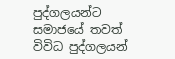පුද්ගලයන්ට සමාජයේ තවත් විවිධ පුද්ගලයන්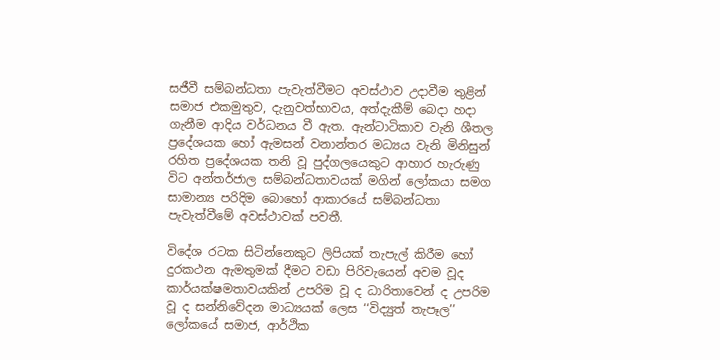සජීවී සම්බන්ධතා පැවැත්වීමට අවස්ථාව උදාවීම තුළින් සමාජ එකමුතුව, දැනුවත්භාවය, අත්දැකීම් බෙදා හදා ගැනීම ආදිය වර්ධනය වී ඇත. ඇන්ටාටිකාව වැනි ශීතල ප්‍රදේශයක හෝ ඇමසන් වනාන්තර මධ්‍යය වැනි මිනිසුන් රහිත ප්‍රදේශයක තනි වූ පුද්ගලයෙකුට ආහාර හැරුණු විට අන්තර්ජාල සම්බන්ධතාවයක් මගින් ලෝකයා සමග සාමාන්‍ය පරිදිම බොහෝ ආකාරයේ සම්බන්ධතා පැවැත්වීමේ අවස්ථාවක් පවතී.

විදේශ රටක සිටින්නෙකුට ලිපියක් තැපැල් කිරීම හෝ දුරකථන ඇමතුමක් දීමට වඩා පිරිවැයෙන් අවම වූද කාර්යක්ෂමතාවයකින් උපරිම වූ ද ධාරිතාවෙන් ද උපරිම වූ ද සන්නිවේදන මාධ්‍යයක් ලෙස ‘‘විද්‍යුත් තැපෑල’’ ලෝකයේ සමාජ, ආර්ථික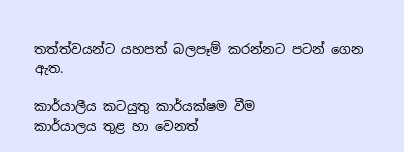තත්ත්වයන්ට යහපත් බලපෑම් කරන්නට පටන් ගෙන ඇත.

කාර්යාලීය කටයුතු කාර්යක්ෂම වීම
කාර්යාලය තුළ හා වෙනත්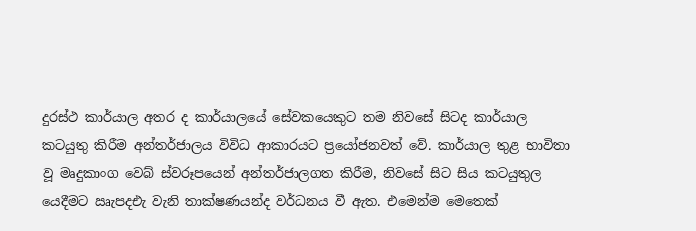දුරස්ථ කාර්යාල අතර ද කාර්යාලයේ සේවකයෙකුට තම නිවසේ සිටද කාර්යාල කටයුතු කිරීම අන්තර්ජාලය විවිධ ආකාරයට ප්‍රයෝජනවත් වේ. කාර්යාල තුළ භාවිතා වූ මෘදුකාංග වෙබ් ස්වරූපයෙන් අන්තර්ජාලගත කිරීම, නිවසේ සිට සිය කටයුතුල යෙදීමට ඍැපදඑැ වැනි තාක්ෂණයන්ද වර්ධනය වී ඇත. එමෙන්ම මෙතෙක්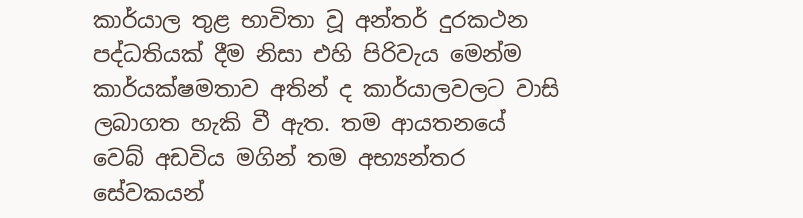කාර්යාල තුළ භාවිතා වූ අන්තර් දුරකථන පද්ධතියක් දීම නිසා එහි පිරිවැය මෙන්ම කාර්යක්ෂමතාව අතින් ද කාර්යාලවලට වාසි ලබාගත හැකි වී ඇත. තම ආයතනයේ වෙබ් අඩවිය මගින් තම අභ්‍යන්තර සේවකයන්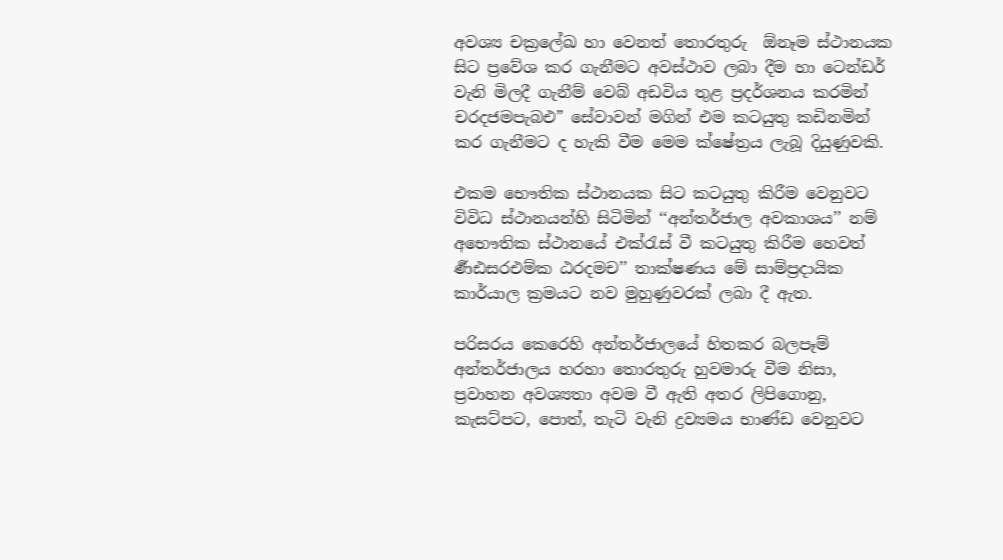අවශ්‍ය චක්‍රලේඛ හා වෙනත් තොරතුරු  ඕනෑම ස්ථානයක සිට ප්‍රවේශ කර ගැනීමට අවස්ථාව ලබා දීම හා ටෙන්ඩර් වැනි මිලදී ගැනීම් වෙබ් අඩවිය තුළ ප්‍රදර්ශනය කරමින් චරදජමපැබඑ” සේවාවන් මගින් එම කටයුතු කඩිනමින් කර ගැනීමට ද හැකි වීම මෙම ක්ෂේත්‍රය ලැබූ දියුණුවකි.

එකම භෞතික ස්ථානයක සිට කටයුතු කිරීම වෙනුවට විවිධ ස්ථානයන්හි සිටිමින් ‘‘අන්තර්ජාල අවකාශය’’ නම් අභෞතික ස්ථානයේ එක්රැස් වී කටයුතු කිරීම හෙවත්  ර්‍ණඪසරඑම්ක ඨරදමච’’ තාක්ෂණය මේ සාම්ප්‍රදායික කාර්යාල ක්‍රමයට නව මුහුණුවරක් ලබා දී ඇත.

පරිසරය කෙරෙහි අන්තර්ජාලයේ හිතකර බලපෑම්
අන්තර්ජාලය හරහා තොරතුරු හුවමාරු වීම නිසා, ප්‍රවාහන අවශ්‍යතා අවම වී ඇති අතර ලිපිගොනු, කැසට්පට, පොත්, තැටි වැනි ද්‍රව්‍යමය භාණ්ඩ වෙනුවට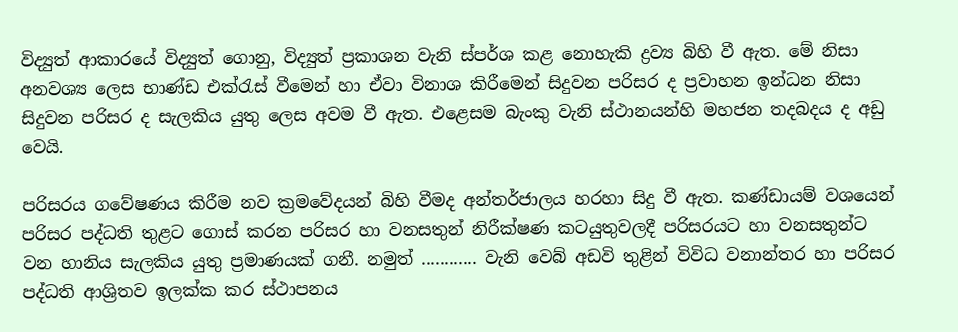විද්‍යුත් ආකාරයේ විද්‍යුත් ගොනු, විද්‍යුත් ප්‍රකාශන වැනි ස්පර්ශ කළ නොහැකි ද්‍රව්‍ය බිහි වී ඇත. මේ නිසා අනවශ්‍ය ලෙස භාණ්ඩ එක්රැස් වීමෙන් හා ඒවා විනාශ කිරීමෙන් සිදුවන පරිසර ද ප්‍රවාහන ඉන්ධන නිසා සිදුවන පරිසර ද සැලකිය යුතු ලෙස අවම වී ඇත. එළෙසම බැංකු වැනි ස්ථානයන්හි මහජන තදබදය ද අඩු වෙයි.

පරිසරය ගවේෂණය කිරීම නව ක්‍රමවේදයන් බිහි වීමද අන්තර්ජාලය හරහා සිදු වී ඇත. කණ්ඩායම් වශයෙන් පරිසර පද්ධති තුළට ගොස් කරන පරිසර හා වනසතුන් නිරීක්ෂණ කටයුතුවලදී පරිසරයට හා වනසතුන්ට වන හානිය සැලකිය යුතු ප්‍රමාණයක් ගනී. නමුත් ............ වැනි වෙබ් අඩවි තුළින් විවිධ වනාන්තර හා පරිසර පද්ධති ආශ්‍රිතව ඉලක්ක කර ස්ථාපනය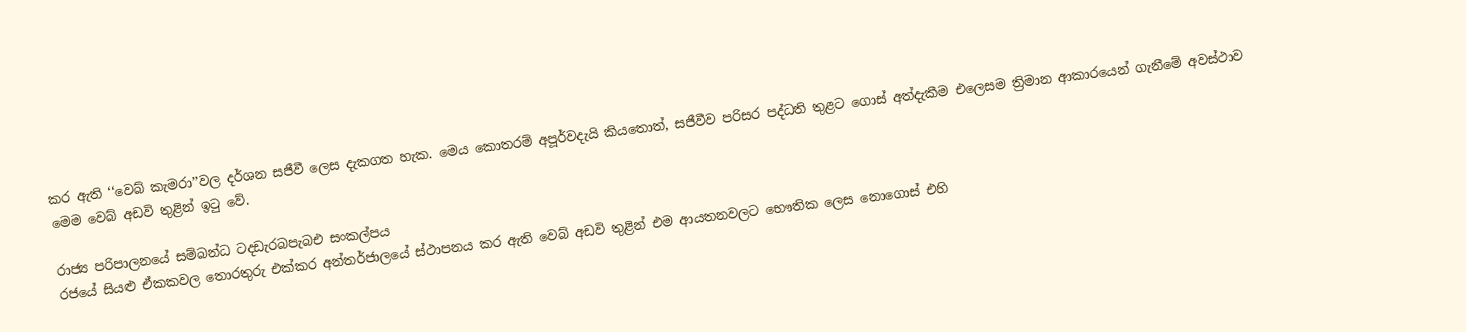කර ඇති ‘‘වෙබ් කැමරා’’වල දර්ශන සජීවී ලෙස දැකගත හැක. මෙය කොතරම් අපූර්වදැයි කියතොත්, සජීවීව පරිසර පද්ධති තුළට ගොස් අත්දැකීම එලෙසම ත්‍රිමාන ආකාරයෙන් ගැනීමේ අවස්ථාව මෙම වෙබ් අඩවි තුළින් ඉටු වේ.

රාජ්‍ය පරිපාලනයේ සම්බන්ධ ටදඩැරබපැබඑ සංකල්පය
රජයේ සියළු ඒකකවල තොරතුරු එක්කර අන්තර්ජාලයේ ස්ථාපනය කර ඇති වෙබ් අඩවි තුළින් එම ආයතනවලට භෞතික ලෙස නොගොස් එහි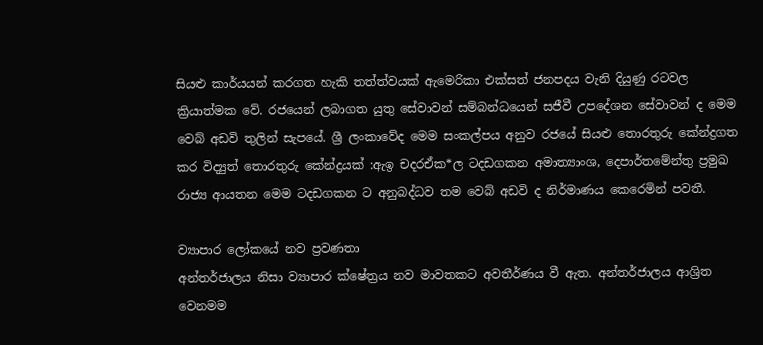සියළු කාර්යයන් කරගත හැකි තත්ත්වයක් ඇමෙරිකා එක්සත් ජනපදය වැනි දියුණු රටවල ක්‍රියාත්මක වේ. රජයෙන් ලබාගත යුතු සේවාවන් සම්බන්ධයෙන් සජීවී උපදේශන සේවාවන් ද මෙම වෙබ් අඩවි තුලින් සැපයේ. ශ්‍රී ලංකාවේද මෙම සංකල්පය අනුව රජයේ සියළු තොරතුරු කේන්ද්‍රගත කර විද්‍යුත් තොරතුරු කේන්ද්‍රයක් :ඇඉ චදරඒක*ල ටදඩගකන අමාත්‍යාංශ, දෙපාර්තමේන්තු ප්‍රමුඛ රාජ්‍ය ආයතන මෙම ටදඩගකන ට අනුබද්ධව තම වෙබ් අඩවි ද නිර්මාණය කෙරෙමින් පවතී.

ව්‍යාපාර ලෝකයේ නව ප්‍රවණතා
අන්තර්ජාලය නිසා ව්‍යාපාර ක්ෂේත්‍රය නව මාවතකට අවතීර්ණය වී ඇත. අන්තර්ජාලය ආශ්‍රිත වෙනමම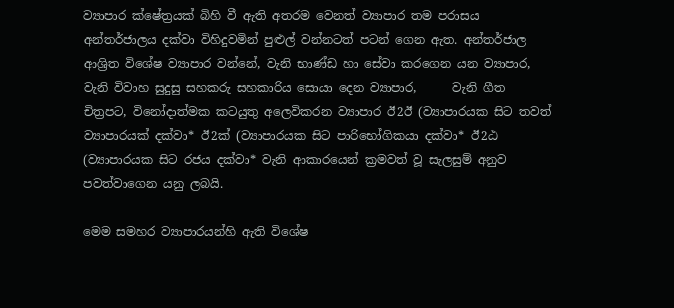ව්‍යාපාර ක්ෂේත්‍රයක් බිහි වී ඇති අතරම වෙනත් ව්‍යාපාර තම පරාසය අන්තර්ජාලය දක්වා විහිදුවමින් පුළුල් වන්නටත් පටන් ගෙන ඇත. අන්තර්ජාල ආශ්‍රිත විශේෂ ව්‍යාපාර වන්නේ, වැනි භාණ්ඩ හා සේවා කරගෙන යන ව්‍යාපාර,         වැනි විවාහ සුදුසු සහකරු සහකාරිය සොයා දෙන ව්‍යාපාර,      වැනි ගීත චිත්‍රපට, විනෝදාත්මක කටයුතු අලෙවිකරන ව්‍යාපාර ඊ2ඊ (ව්‍යාපාරයක සිට තවත් ව්‍යාපාරයක් දක්වා* ඊ2ක්‍ (ව්‍යාපාරයක සිට පාරිභෝගිකයා දක්වා* ඊ2ඨ (ව්‍යාපාරයක සිට රජය දක්වා* වැනි ආකාරයෙන් ක්‍රමවත් වූ සැලසුම් අනුව පවත්වාගෙන යනු ලබයි.

මෙම සමහර ව්‍යාපාරයන්හි ඇති විශේෂ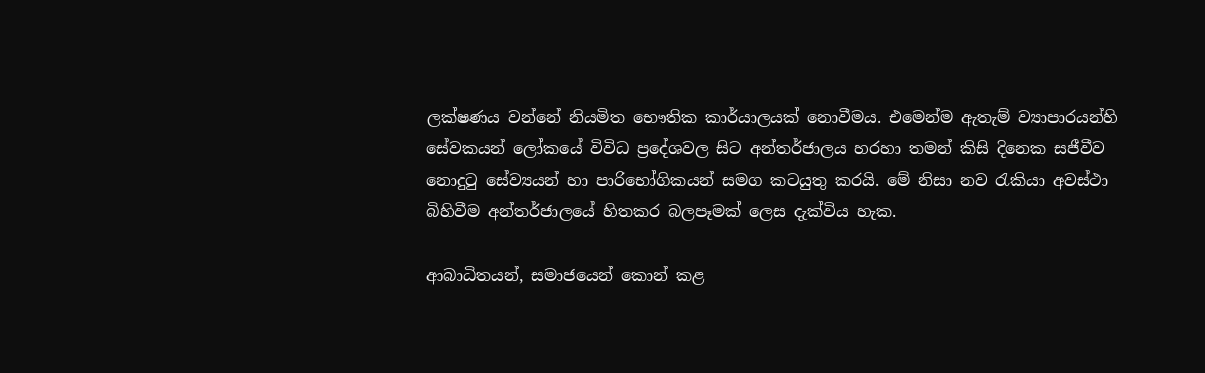ලක්ෂණය වන්නේ නියමිත භෞතික කාර්යාලයක් නොවීමය. එමෙන්ම ඇතැම් ව්‍යාපාරයන්හි සේවකයන් ලෝකයේ විවිධ ප්‍රදේශවල සිට අන්තර්ජාලය හරහා තමන් කිසි දිනෙක සජීවීව නොදුටු සේව්‍යයන් හා පාරිභෝගිකයන් සමග කටයුතු කරයි. මේ නිසා නව රැකියා අවස්ථා බිහිවීම අන්තර්ජාලයේ හිතකර බලපෑමක් ලෙස දැක්විය හැක.

ආබාධිතයන්, සමාජයෙන් කොන් කළ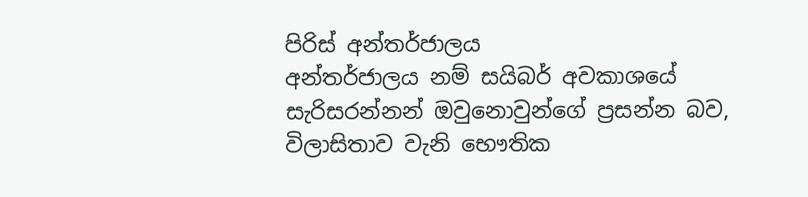පිරිස් අන්තර්ජාලය
අන්තර්ජාලය නම් සයිබර් අවකාශයේ සැරිසරන්නන් ඔවුනොවුන්ගේ ප්‍රසන්න බව, විලාසිතාව වැනි භෞතික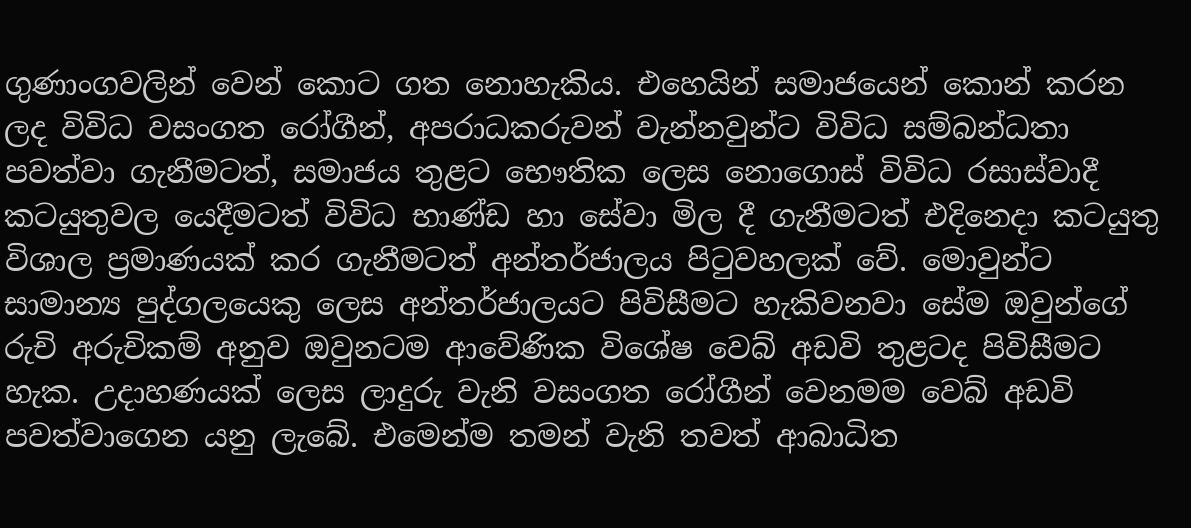ගුණාංගවලින් වෙන් කොට ගත නොහැකිය. එහෙයින් සමාජයෙන් කොන් කරන ලද විවිධ වසංගත රෝගීන්, අපරාධකරුවන් වැන්නවුන්ට විවිධ සම්බන්ධතා පවත්වා ගැනීමටත්, සමාජය තුළට භෞතික ලෙස නොගොස් විවිධ රසාස්වාදී කටයුතුවල යෙදීමටත් විවිධ භාණ්ඩ හා සේවා මිල දී ගැනීමටත් එදිනෙදා කටයුතු විශාල ප්‍රමාණයක් කර ගැනීමටත් අන්තර්ජාලය පිටුවහලක් වේ. මොවුන්ට සාමාන්‍ය පුද්ගලයෙකු ලෙස අන්තර්ජාලයට පිවිසීමට හැකිවනවා සේම ඔවුන්ගේ රුචි අරුචිකම් අනුව ඔවුනටම ආවේණික විශේෂ වෙබ් අඩවි තුළටද පිවිසීමට හැක. උදාහණයක් ලෙස ලාදුරු වැනි වසංගත රෝගීන් වෙනමම වෙබ් අඩවි පවත්වාගෙන යනු ලැබේ. එමෙන්ම තමන් වැනි තවත් ආබාධිත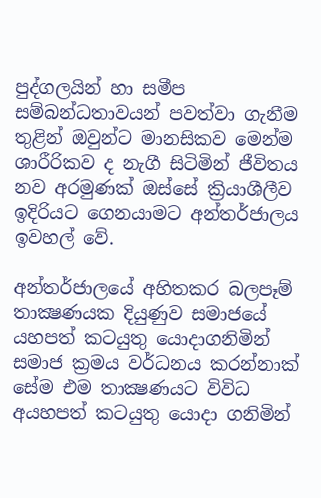පුද්ගලයින් හා සමීප සම්බන්ධතාවයන් පවත්වා ගැනීම තුළින් ඔවුන්ට මානසිකව මෙන්ම ශාරීරිකව ද නැගී සිටිමින් ජීවිතය නව අරමුණක් ඔස්සේ ක්‍රියාශීලීව ඉදිරියට ගෙනයාමට අන්තර්ජාලය ඉවහල් වේ.

අන්තර්ජාලයේ අහිතකර බලපෑම්
තාක්‍ෂණයක දියුණුව සමාජයේ යහපත් කටයුතු යොදාගනිමින් සමාජ ක්‍රමය වර්ධනය කරන්නාක් සේම එම තාක්‍ෂණයට විවිධ අයහපත් කටයුතු යොදා ගනිමින්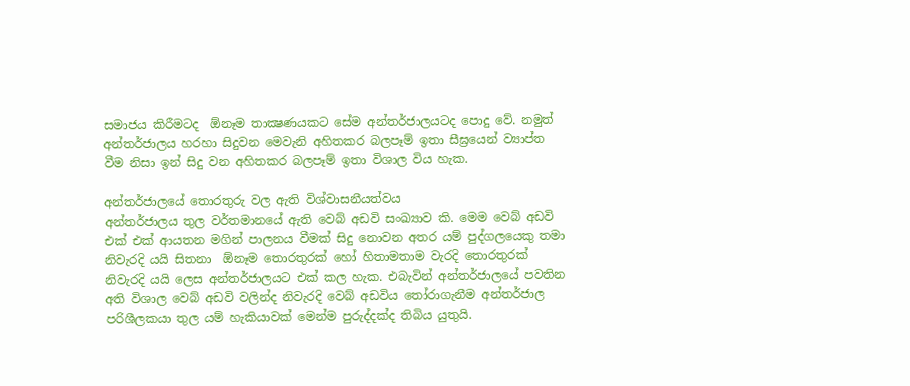සමාජය කිරීමටද  ඕනෑම තාක්‍ෂණයකට සේම අන්තර්ජාලයටද පොදු වේ. නමුත් අන්තර්ජාලය හරහා සිදුවන මෙවැනි අහිතකර බලපෑම් ඉතා සීඝ්‍රයෙන් ව්‍යාප්ත වීම නිසා ඉන් සිදු වන අහිතකර බලපෑම් ඉතා විශාල විය හැක.

අන්තර්ජාලයේ තොරතුරු වල ඇති විශ්වාසනීයත්වය
අන්තර්ජාලය තුල වර්තමානයේ ඇති වෙබ් අඩවි සංඛ්‍යාව කි. මෙම වෙබ් අඩවි එක් එක් ආයතන මගින් පාලනය වීමක් සිදු නොවන අතර යම් පුද්ගලයෙකු තමා නිවැරදි යයි සිතනා  ඕනෑම තොරතුරක් හෝ හිතාමතාම වැරදි තොරතුරක් නිවැරදි යයි ලෙස අන්තර්ජාලයට එක් කල හැක. එබැවින් අන්තර්ජාලයේ පවතින අති විශාල වෙබ් අඩවි වලින්ද නිවැරදි වෙබ් අඩවිය තෝරාගැනීම අන්තර්ජාල පරිශීලකයා තුල යම් හැකියාවක් මෙන්ම පුරුද්දක්ද තිබිය යුතුයි.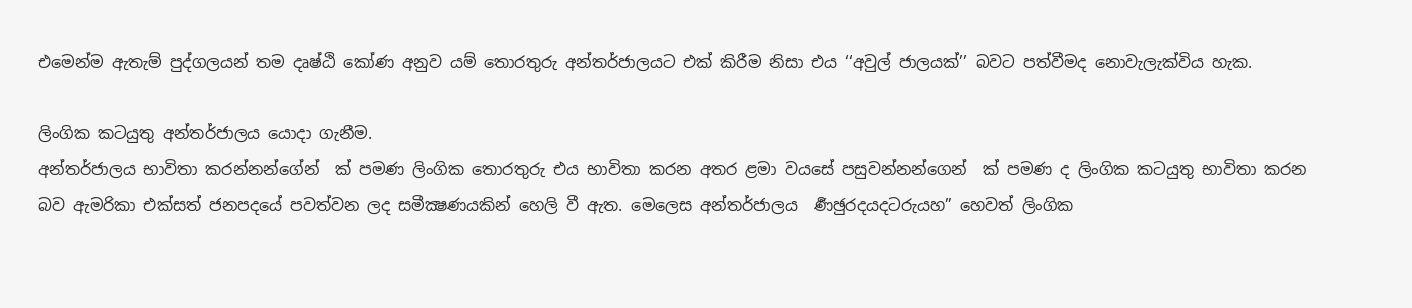එමෙන්ම ඇතැම් පුද්ගලයන් තම දෘෂ්ඨි කෝණ අනුව යම් තොරතුරු අන්තර්ජාලයට එක් කිරීම නිසා එය ‘‘අවුල් ජාලයක්’’ බවට පත්වීමද නොවැලැක්විය හැක.

ලිංගික කටයුතු අන්තර්ජාලය යොදා ගැනීම.
අන්තර්ජාලය භාවිතා කරන්නන්ගේන්  ක් පමණ ලිංගික තොරතුරු එය භාවිතා කරන අතර ළමා වයසේ පසුවන්නන්ගෙන්  ක් පමණ ද ලිංගික කටයුතු භාවිතා කරන බව ඇමරිකා එක්සත් ජනපදයේ පවත්වන ලද සමීක්‍ෂණයකින් හෙලි වී ඇත. මෙලෙස අන්තර්ජාලය  ර්‍ණඡුරදයදටරුයහ” හෙවත් ලිංගික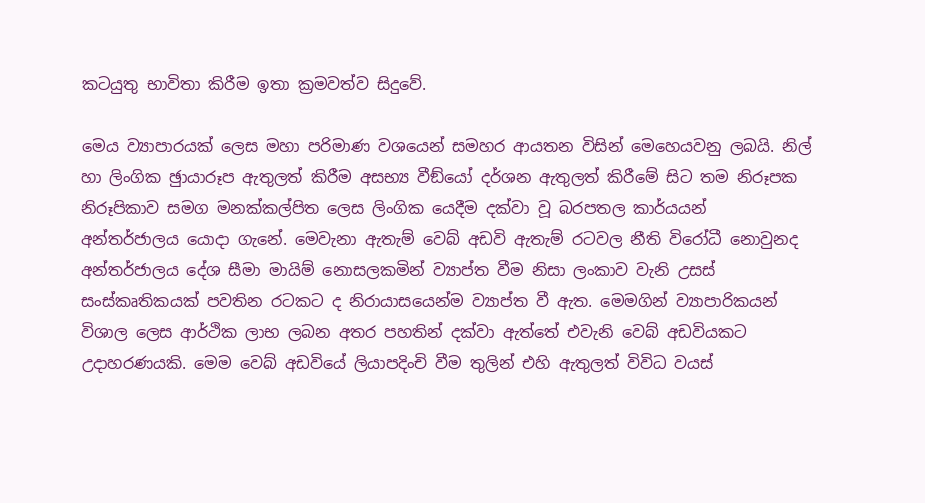කටයුතු භාවිතා කිරීම ඉතා ක්‍රමවත්ව සිදුවේ.

මෙය ව්‍යාපාරයක් ලෙස මහා පරිමාණ වශයෙන් සමහර ආයතන විසින් මෙහෙයවනු ලබයි. නිල් හා ලිංගික ඡුායාරූප ඇතුලත් කිරීම අසභ්‍ය වීඞ්යෝ දර්ශන ඇතුලත් කිරීමේ සිට තම නිරූපක නිරූපිකාව සමග මනක්කල්පිත ලෙස ලිංගික යෙදීම දක්වා වූ බරපතල කාර්යයන් අන්තර්ජාලය යොදා ගැනේ. මෙවැනා ඇතැම් වෙබ් අඩවි ඇතැම් රටවල නීති විරෝධී නොවුනද අන්තර්ජාලය දේශ සීමා මායිම් නොසලකමින් ව්‍යාප්ත වීම නිසා ලංකාව වැනි උසස් සංස්කෘතිකයක් පවතින රටකට ද නිරායාසයෙන්ම ව්‍යාප්ත වී ඇත. මෙමගින් ව්‍යාපාරිකයන් විශාල ලෙස ආර්ථික ලාභ ලබන අතර පහතින් දක්වා ඇත්තේ එවැනි වෙබ් අඩවියකට උදාහරණයකි. මෙම වෙබ් අඩවියේ ලියාපදිංචි වීම තුලින් එහි ඇතුලත් විවිධ වයස්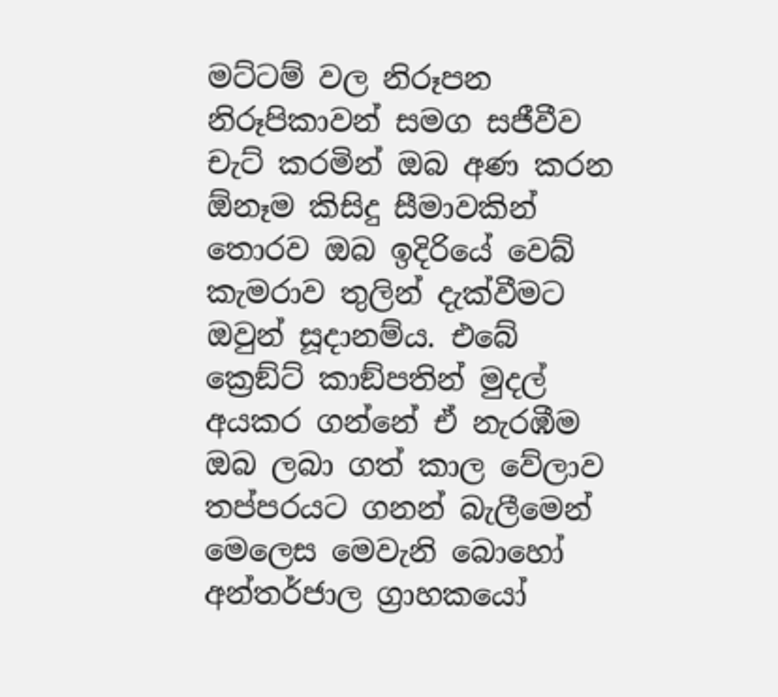මට්ටම් වල නිරූපන නිරූපිකාවන් සමග සජීවීව චැට් කරමින් ඔබ අණ කරන  ඕනෑම කිසිදු සීමාවකින් තොරව ඔබ ඉදිරියේ වෙබ් කැමරාව තුලින් දැක්වීමට ඔවුන් සූදානම්ය. එබේ ක්‍රෙඞ්ට් කාඞ්පතින් මුදල් අයකර ගන්නේ ඒ නැරඹීම ඔබ ලබා ගත් කාල වේලාව තප්පරයට ගනන් බැලීමෙන් මෙලෙස මෙවැනි බොහෝ අන්තර්ජාල ග්‍රාහකයෝ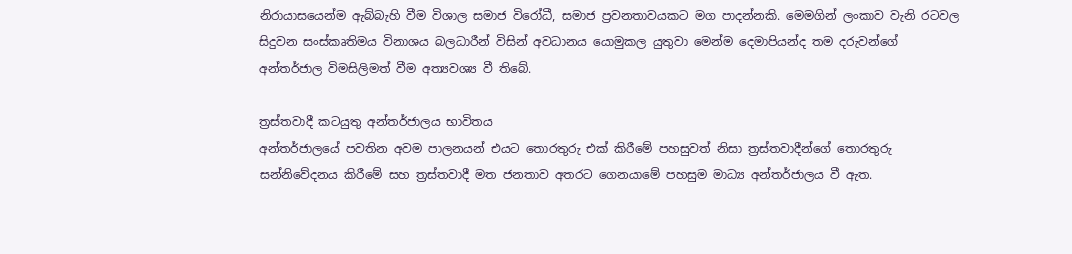නිරායාසයෙන්ම ඇබ්බැහි වීම විශාල සමාජ විරෝධී, සමාජ ප්‍රවනතාවයකට මග පාදන්නකි. මෙමගින් ලංකාව වැනි රටවල සිදුවන සංස්කෘතිමය විනාශය බලධාරීන් විසින් අවධානය යොමුකල යුතුවා මෙන්ම දෙමාපියන්ද තම දරුවන්ගේ අන්තර්ජාල විමසිලිමත් වීම අත්‍යවශ්‍ය වී තිබේ.

ත්‍රස්තවාදී කටයුතු අන්තර්ජාලය භාවිතය
අන්තර්ජාලයේ පවතින අවම පාලනයන් එයට තොරතුරු එක් කිරීමේ පහසුවත් නිසා ත්‍රස්තවාදීන්ගේ තොරතුරු සන්නිවේදනය කිරීමේ සහ ත්‍රස්තවාදී මත ජනතාව අතරට ගෙනයාමේ පහසුම මාධ්‍ය අන්තර්ජාලය වී ඇත.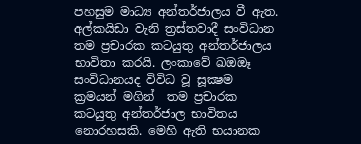පහසුම මාධ්‍ය අන්තර්ජාලය වී ඇත. අල්කයිඩා වැනි ත්‍රස්තවාදී සංවිධාන තම ප්‍රචාරක කටයුතු අන්තර්ජාලය භාවිතා කරයි. ලංකාවේ ඛඔඔෑ  සංවිධානයද විවිධ වූ සූක්‍ෂම ක්‍රමයන් මගින්  තම ප්‍රචාරක කටයුතු අන්තර්ජාල භාවිතය නොරහසකි. මෙහි ඇති භයානක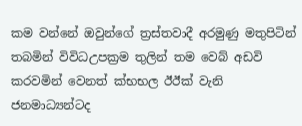කම වන්නේ ඔවුන්ගේ ත්‍රස්තවාදී අරමුණු මතුපිටින් තබමින් විවිධඋපක්‍රම තුලින් තම වෙබ් අඩවි කරවමින් වෙනත් ක්‍භභල ඊඊක්‍ වැනි ජනමාධ්‍යන්ටද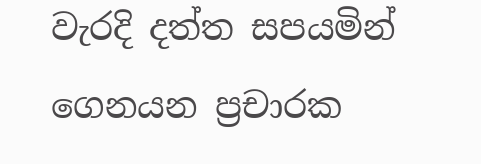වැරදි දත්ත සපයමින් ගෙනයන ප්‍රචාරක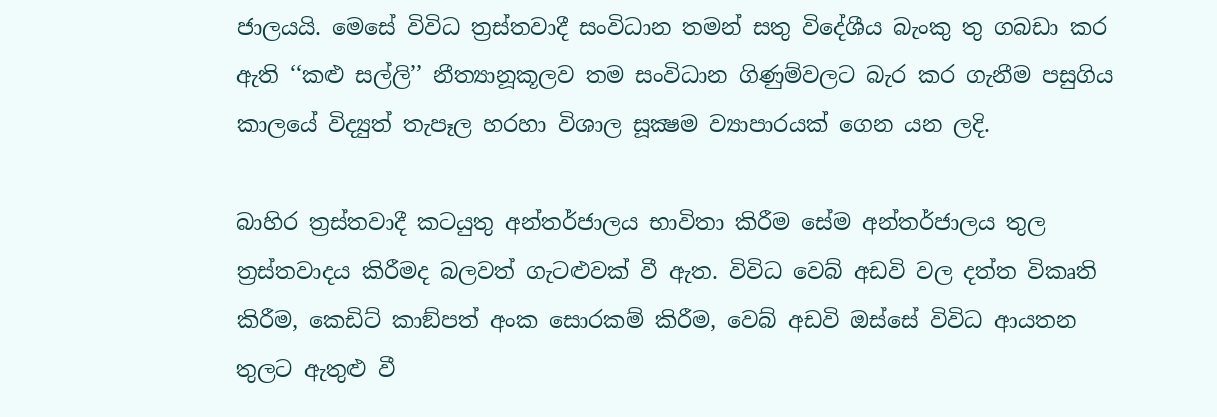ජාලයයි. මෙසේ විවිධ ත්‍රස්තවාදී සංවිධාන තමන් සතු විදේශීය බැංකු තු ගබඩා කර ඇති ‘‘කළු සල්ලි’’ නීත්‍යානූකූලව තම සංවිධාන ගිණුම්වලට බැර කර ගැනීම පසුගිය කාලයේ විද්‍යුත් තැපෑල හරහා විශාල සූක්‍ෂම ව්‍යාපාරයක් ගෙන යන ලදි.

බාහිර ත්‍රස්තවාදී කටයුතු අන්තර්ජාලය භාවිතා කිරීම සේම අන්තර්ජාලය තුල ත්‍රස්තවාදය කිරීමද බලවත් ගැටළුවක් වී ඇත. විවිධ වෙබ් අඩවි වල දත්ත විකෘති කිරීම, කෙඩිට් කාඞ්පත් අංක සොරකම් කිරීම, වෙබ් අඩවි ඔස්සේ විවිධ ආයතන තුලට ඇතුළු වී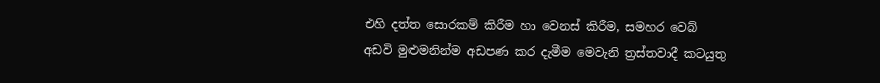එහි දත්ත සොරකම් කිරීම හා වෙනස් කිරීම, සමහර වෙබ් අඩවි මුළුමනින්ම අඩපණ කර දැමීම මෙවැනි ත්‍රස්තවාදී කටයුතු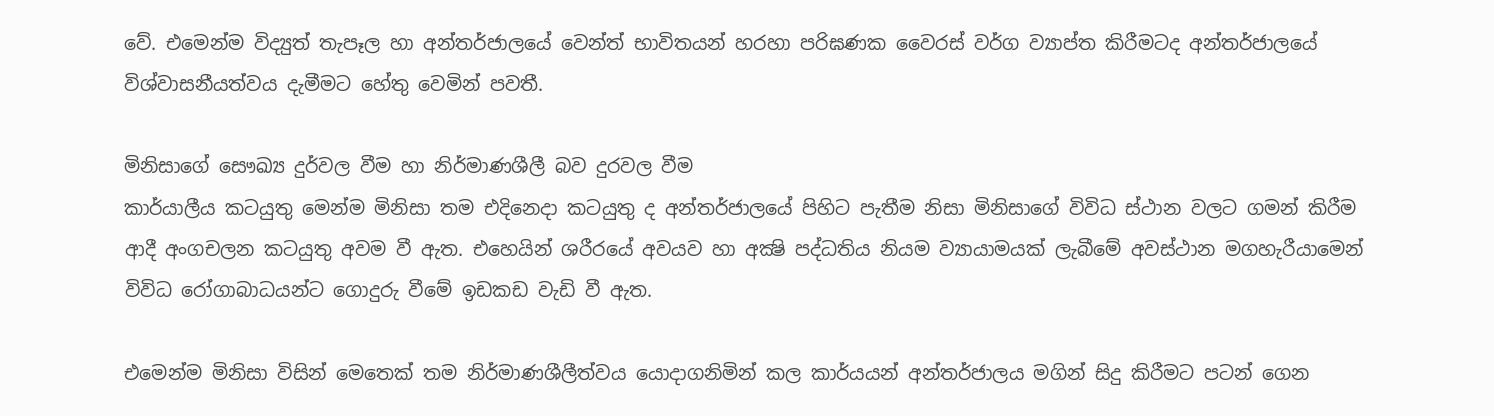වේ. එමෙන්ම විද්‍යුත් තැපෑල හා අන්තර්ජාලයේ වෙන්ත් භාවිතයන් හරහා පරිඝණක වෛරස් වර්ග ව්‍යාප්ත කිරීමටද අන්තර්ජාලයේ විශ්වාසනීයත්වය දැමීමට හේතු වෙමින් පවතී.

මිනිසාගේ සෞඛ්‍ය දුර්වල වීම හා නිර්මාණශීලී බව දුරවල වීම
කාර්යාලීය කටයුතු මෙන්ම මිනිසා තම එදිනෙදා කටයුතු ද අන්තර්ජාලයේ පිහිට පැතීම නිසා මිනිසාගේ විවිධ ස්ථාන වලට ගමන් කිරීම ආදී අංගචලන කටයුතු අවම වී ඇත. එහෙයින් ශරීරයේ අවයව හා අක්‍ෂි පද්ධතිය නියම ව්‍යායාමයක් ලැබීමේ අවස්ථාන මගහැරීයාමෙන් විවිධ රෝගාබාධයන්ට ගොදුරු වීමේ ඉඩකඩ වැඩි වී ඇත.

එමෙන්ම මිනිසා විසින් මෙතෙක් තම නිර්මාණශීලීත්වය යොදාගනිමින් කල කාර්යයන් අන්තර්ජාලය මගින් සිදු කිරීමට පටන් ගෙන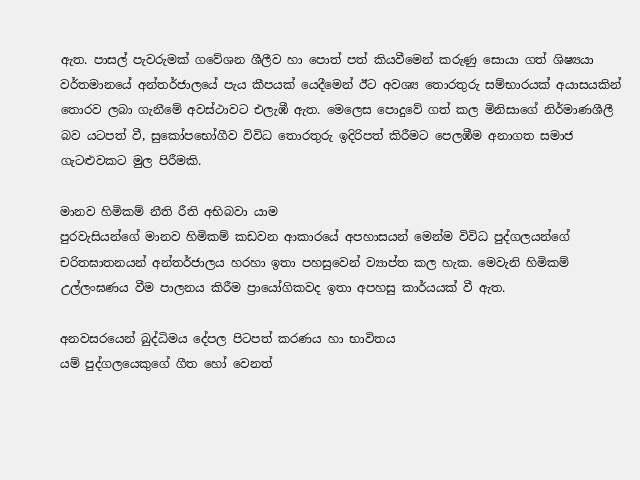ඇත. පාසල් පැවරුමක් ගවේශන ශීලීව හා පොත් පත් කියවීමෙන් කරුණු සොයා ගත් ශිෂ්‍යයා වර්තමානයේ අන්තර්ජාලයේ පැය කීපයක් යෙදීමෙන් ඊට අවශ්‍ය තොරතුරු සම්භාරයක් අයාසයකින් තොරව ලබා ගැනීමේ අවස්ථාවට එලැඹී ඇත. මෙලෙස පොදුවේ ගත් කල මිනිසාගේ නිර්මාණශීලී බව යටපත් වී, සුකෝපභෝගීව විවිධ තොරතුරු ඉදිරිපත් කිරීමට පෙලඹීම අනාගත සමාජ ගැටළුවකට මුල පිරීමකි.

මානව හිමිකම් නීති රීති අභිබවා යාම
පුරවැසියන්ගේ මානව හිමිකම් කඩවන ආකාරයේ අපහාසයන් මෙන්ම විවිධ පුද්ගලයන්ගේ චරිතඝාතනයන් අන්තර්ජාලය හරහා ඉතා පහසුවෙන් ව්‍යාප්ත කල හැක. මෙවැනි හිමිකම් උල්ලංඝණය වීම පාලනය කිරීම ප්‍රායෝගිකවද ඉතා අපහසු කාර්යයක් වී ඇත.

අනවසරයෙන් බුද්ධිමය දේපල පිටපත් කරණය හා භාවිතය
යම් පුද්ගලයෙකුගේ ගීත හෝ වෙනත්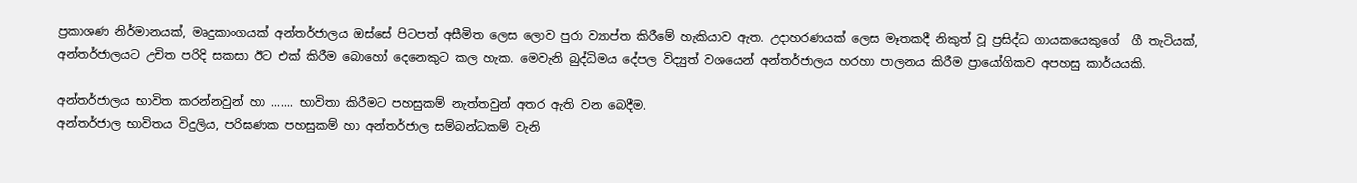ප්‍රකාශණ නිර්මානයක්, මෘදුකාංගයක් අන්තර්ජාලය ඔස්සේ පිටපත් අසීමිත ලෙස ලොව පුරා ව්‍යාප්ත කිරීමේ හැකියාව ඇත. උදාහරණයක් ලෙස මෑතකදී නිකුත් වූ ප්‍රසිද්ධ ගායකයෙකුගේ  ගී තැටියක්, අන්තර්ජාලයට උචිත පරිදි සකසා ඊට එක් කිරීම බොහෝ දෙනෙකුට කල හැක. මෙවැනි බුද්ධිමය දේපල විද්‍යුත් වශයෙන් අන්තර්ජාලය හරහා පාලනය කිරීම ප්‍රායෝගිකව අපහසු කාර්යයකි.

අන්තර්ජාලය භාවිත කරන්නවුන් හා ....... භාවිතා කිරීමට පහසුකම් නැත්තවුන් අතර ඇති වන බෙදීම.
අන්තර්ජාල භාවිතය විදුලිය, පරිඝණක පහසුකම් හා අන්තර්ජාල සම්බන්ධකම් වැනි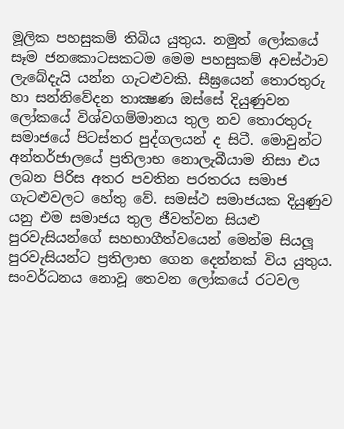මූලික පහසුකම් තිබිය යුතුය. නමුත් ලෝකයේ සෑම ජනකොටසකටම මෙම පහසුකම් අවස්ථාව ලැබේදැයි යන්න ගැටළුවකි. සීඝ්‍රයෙන් තොරතුරු හා සන්නිවේදන තාක්‍ෂණ ඔස්සේ දියුණුවන ලෝකයේ විශ්වගම්මානය තුල නව තොරතුරු සමාජයේ පිටස්තර පුද්ගලයන් ද සිටී. මොවුන්ට අන්තර්ජාලයේ ප්‍රතිලාභ නොලැබීයාම නිසා එය ලබන පිරිස අතර පවතින පරතරය සමාජ ගැටළුවලට හේතු වේ. සමස්ථ සමාජයක දියුණුව යනු එම සමාජය තුල ජීවත්වන සියළු පුරවැසියන්ගේ සහභාගීත්වයෙන් මෙන්ම සියලූ පුරවැසියන්ට ප්‍රතිලාභ ගෙන දෙන්නක් විය යුතුය. සංවර්ධනය නොවූ තෙවන ලෝකයේ රටවල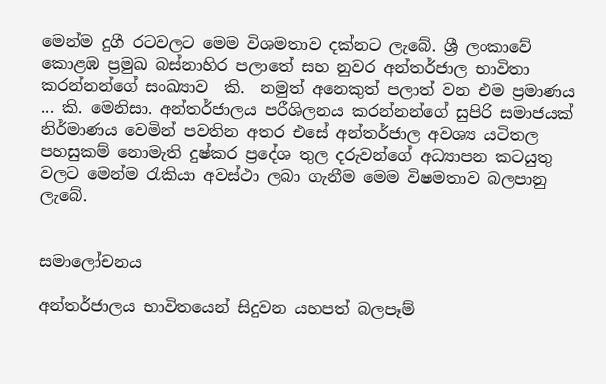මෙන්ම දුගී රටවලට මෙම විශමතාව දක්නට ලැබේ. ශ්‍රී ලංකාවේ කොළඹ ප්‍රමුඛ බස්නාහිර පලාතේ සහ නුවර අන්තර්ජාල භාවිතා කරන්නන්ගේ සංඛ්‍යාව  කි.  නමුත් අනෙකුත් පලාත් වන එම ප්‍රමාණය ... කි. මෙනිසා. අන්තර්ජාලය පරීශිලනය කරන්නන්ගේ සුපිරි සමාජයක් නිර්මාණය වෙමින් පවතින අතර එසේ අන්තර්ජාල අවශ්‍ය යටිතල පහසුකම් නොමැති දුෂ්කර ප්‍රදේශ තුල දරුවන්ගේ අධ්‍යාපන කටයුතු වලට මෙන්ම රැකියා අවස්ථා ලබා ගැනීම මෙම විෂමතාව බලපානු ලැබේ.


සමාලෝචනය

අන්තර්ජාලය භාවිතයෙන් සිදුවන යහපත් බලපෑම්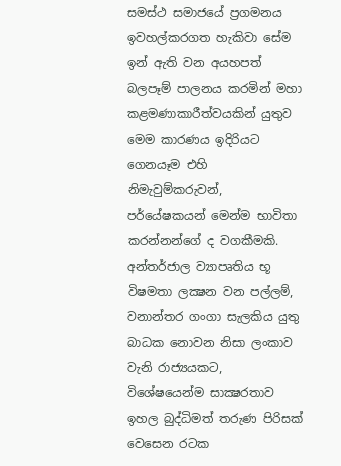සමස්ථ සමාජයේ ප්‍රගමනය ඉවහල්කරගත හැකිවා සේම ඉන් ඇති වන අයහපත් බලපෑම් පාලනය කරමින් මහා කළමණාකාරීත්වයකින් යුතුව මෙම කාරණය ඉදිරියට ගෙනයෑම එහි නිමැවුම්කරුවන්, පර්යේෂකයන් මෙන්ම භාවිතා කරන්නන්ගේ ද වගකීමකි. අන්තර්ජාල ව්‍යාපෘතිය භූ විෂමතා ලක්‍ෂන වන පල්ලම්, වනාන්තර ගංගා සැලකිය යුතු බාධක නොවන නිසා ලංකාව වැනි රාජ්‍යයකට, විශේෂයෙන්ම සාක්‍ෂරතාව ඉහල බුද්ධිමත් තරුණ පිරිසක් වෙසෙන රටක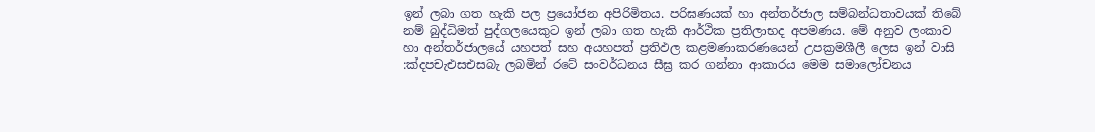ඉන් ලබා ගත හැකි පල ප්‍රයෝජන අපිරිමිතය. පරිඝණයක් හා අන්තර්ජාල සම්බන්ධතාවයක් තිබේ නම් බුද්ධිමත් පුද්ගලයෙකුට ඉන් ලබා ගත හැකි ආර්ථික ප්‍රතිලාභද අපමණය. මේ අනුව ලංකාව හා අන්තර්ජාලයේ යහපත් සහ අයහපත් ප්‍රතිඵල කළමණාකරණයෙන් උපක්‍රමශීලී ලෙස ඉන් වාසි :ක්‍දපචැඑසඑසබැ ලබමින් රටේ සංවර්ධනය සීඝ්‍ර කර ගන්නා ආකාරය මෙම සමාලෝචනය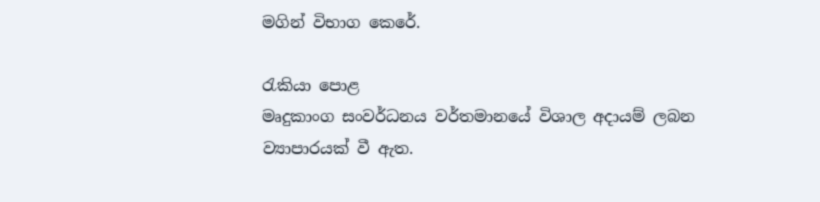මගින් විභාග කෙරේ.

රැකියා පොළ
මෘදුකාංග සංවර්ධනය වර්තමානයේ විශාල අදායම් ලබන ව්‍යාපාරයක් වී ඇත.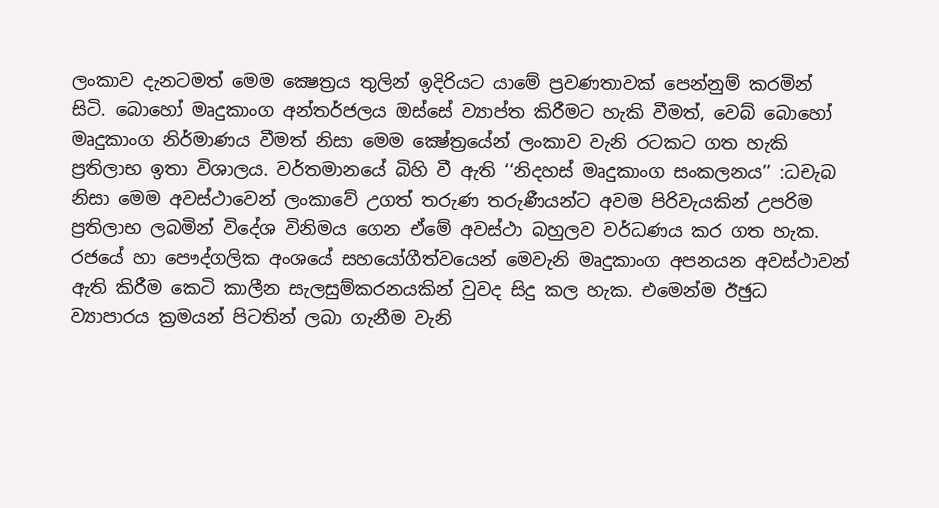ලංකාව දැනටමත් මෙම ක්‍ෂෙත්‍රය තුලින් ඉදිරියට යාමේ ප්‍රවණතාවක් පෙන්නුම් කරමින් සිටි. බොහෝ මෘදුකාංග අන්තර්ජලය ඔස්සේ ව්‍යාප්ත කිරීමට හැකි වීමත්, වෙබ් බොහෝ මෘදුකාංග නිර්මාණය වීමත් නිසා මෙම ක්‍ෂේත්‍රයේන් ලංකාව වැනි රටකට ගත හැකි ප්‍රතිලාභ ඉතා විශාලය. වර්තමානයේ බිහි වී ඇති ‘‘නිදහස් මෘදුකාංග සංකලනය’’ :ධචැබ නිසා මෙම අවස්ථාවෙන් ලංකාවේ උගත් තරුණ තරුණීයන්ට අවම පිරිවැයකින් උපරිම ප්‍රතිලාභ ලබමින් විදේශ විනිමය ගෙන ඒමේ අවස්ථා බහුලව වර්ධණය කර ගත හැක. රජයේ හා පෞද්ගලික අංශයේ සහයෝගීත්වයෙන් මෙවැනි මෘදුකාංග අපනයන අවස්ථාවන් ඇති කිරීම කෙටි කාලීන සැලසුම්කරනයකින් වුවද සිදු කල හැක. එමෙන්ම ඊඡුධ ව්‍යාපාරය ක්‍රමයන් පිටතින් ලබා ගැනීම වැනි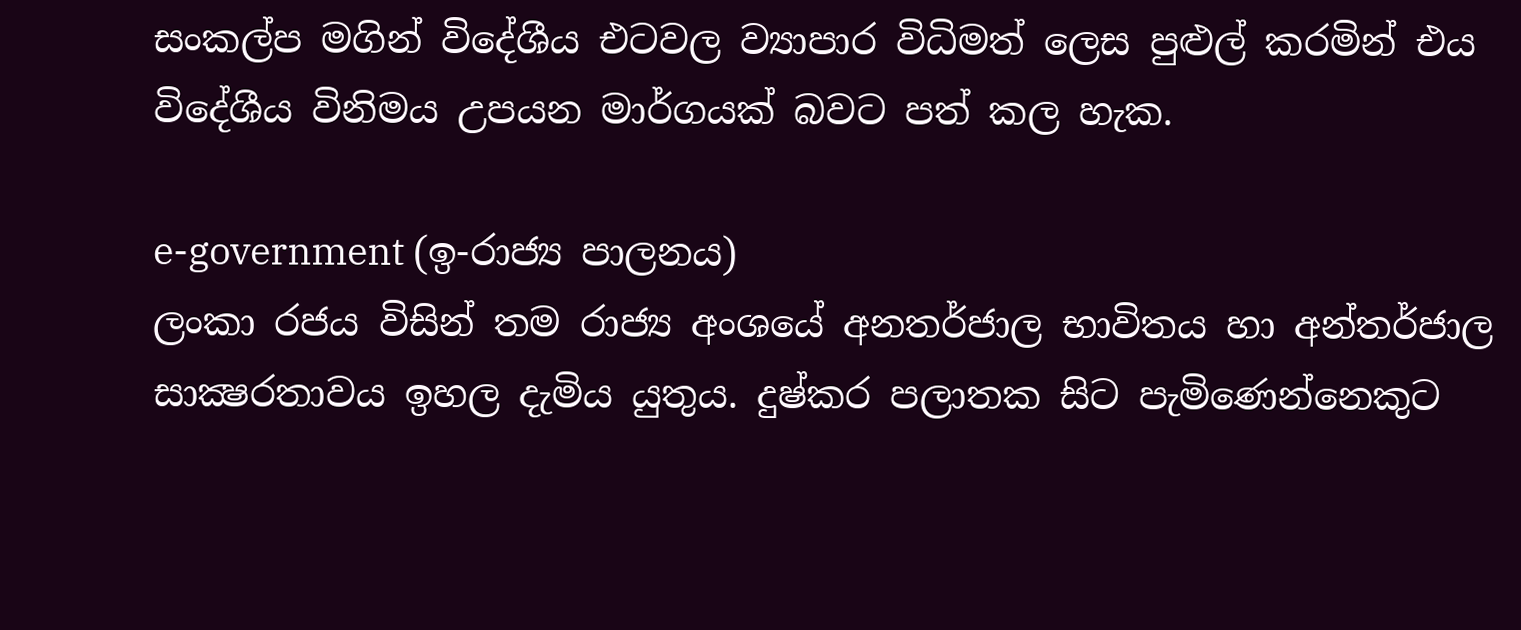සංකල්ප මගින් විදේශීය එටවල ව්‍යාපාර විධිමත් ලෙස පුළුල් කරමින් එය විදේශීය විනිමය උපයන මාර්ගයක් බවට පත් කල හැක.

e-government (ඉ-රාජ්‍ය පාලනය)
ලංකා රජය විසින් තම රාජ්‍ය අංශයේ අනතර්ජාල භාවිතය හා අන්තර්ජාල සාක්‍ෂරතාවය ඉහල දැමිය යුතුය. දුෂ්කර පලාතක සිට පැමිණෙන්නෙකුට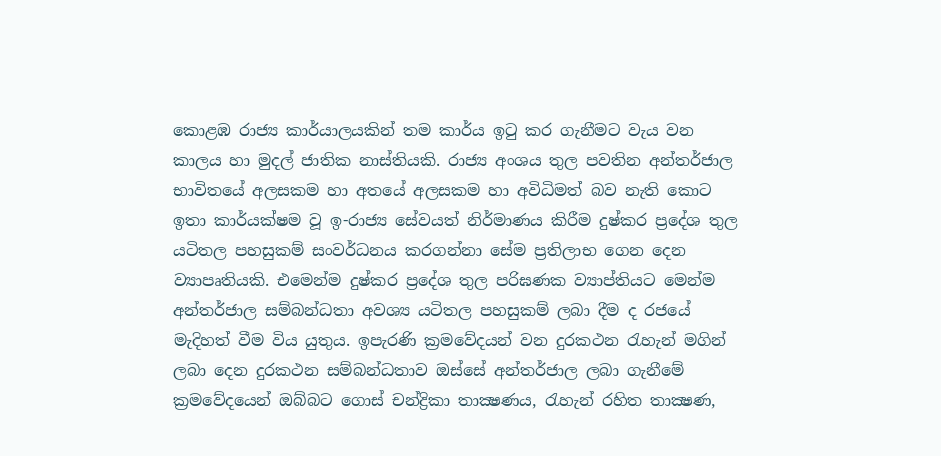කොළඹ රාජ්‍ය කාර්යාලයකින් තම කාර්ය ඉටු කර ගැනීමට වැය වන කාලය හා මුදල් ජාතික නාස්තියකි. රාජ්‍ය අංශය තුල පවතින අන්තර්ජාල භාවිතයේ අලසකම හා අතයේ අලසකම හා අවිධිමත් බව නැති කොට ඉතා කාර්යක්ෂම වූ ඉ-රාජ්‍ය සේවයත් නිර්මාණය කිරීම දුෂ්කර ප්‍රදේශ තුල යටිතල පහසුකම් සංවර්ධනය කරගන්නා සේම ප්‍රතිලාභ ගෙන දෙන ව්‍යාපෘතියකි. එමෙන්ම දුෂ්කර ප්‍රදේශ තුල පරිඝණක ව්‍යාප්තියට මෙන්ම අන්තර්ජාල සම්බන්ධතා අවශ්‍ය යටිතල පහසුකම් ලබා දීම ද රජයේ  මැදිහත් වීම විය යුතුය. ඉපැරණි ක්‍රමවේදයන් වන දුරකථන රැහැන් මගින් ලබා දෙන දුරකථන සම්බන්ධතාව ඔස්සේ අන්තර්ජාල ලබා ගැනීමේ ක්‍රමවේදයෙන් ඔබ්බට ගොස් චන්ද්‍රිකා තාක්‍ෂණය, රැහැන් රහිත තාක්‍ෂණ,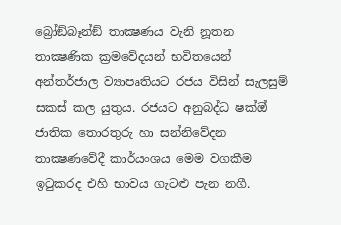බ්‍රෝඞ්බෑන්ඞ් තාක්‍ෂණය වැනි නූතන තාක්‍ෂණික ක්‍රමවේදයන් භවිතයෙන් අන්තර්ජාල ව්‍යාපෘතියට රජය විසින් සැලසුම් සකස් කල යුතුය. රජයට අනුබද්ධ ෂක්‍ඔ් ජාතික තොරතුරු හා සන්නිවේදන තාක්‍ෂණවේදී කාර්යංශය මෙම වගකීම ඉටුකරද එහි භාවය ගැටළු පැන නගී.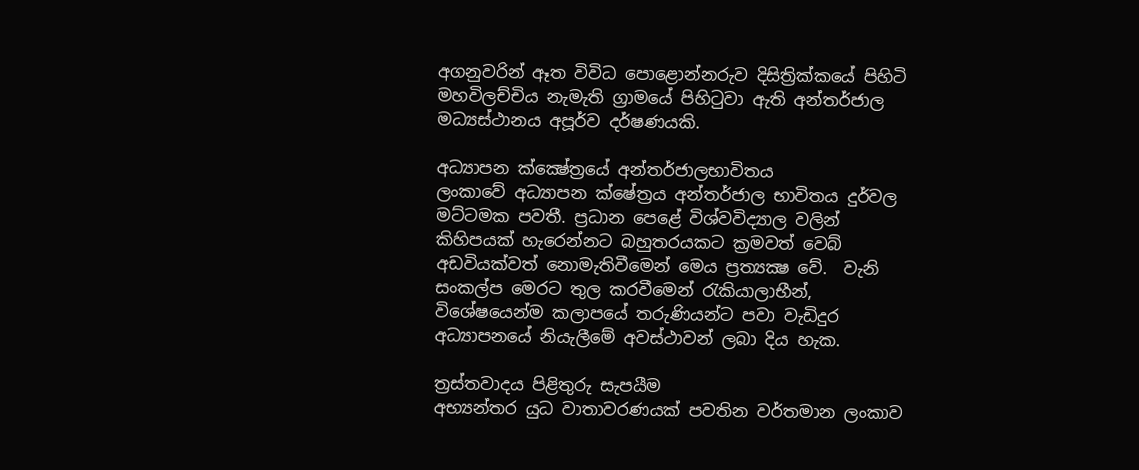අගනුවරින් ඈත විවිධ පොළොන්නරුව දිසිත්‍රික්කයේ පිහිටි මහවිලච්චිය නැමැති ග්‍රාමයේ පිහිටුවා ඇති අන්තර්ජාල මධ්‍යස්ථානය අපූර්ව දර්ෂණයකි.

අධ්‍යාපන ක්ක්‍ෂේත්‍රයේ අන්තර්ජාලභාවිතය
ලංකාවේ අධ්‍යාපන ක්ෂේත්‍රය අන්තර්ජාල භාවිතය දුර්වල මට්ටමක පවතී. ප්‍රධාන පෙළේ විශ්වවිද්‍යාල වලින් කිහිපයක් හැරෙන්නට බහුතරයකට ක්‍රමවත් වෙබ් අඩවියක්වත් නොමැතිවීමෙන් මෙය ප්‍රත්‍යක්‍ෂ වේ.  වැනි සංකල්ප මෙරට තුල කරවීමෙන් රැකියාලාභීන්, විශේෂයෙන්ම කලාපයේ තරුණියන්ට පවා වැඩිදුර අධ්‍යාපනයේ නියැලීමේ අවස්ථාවන් ලබා දිය හැක.

ත්‍රස්තවාදය පිළිතුරු සැපයීම
අභ්‍යන්තර යුධ වාතාවරණයක් පවතින වර්තමාන ලංකාව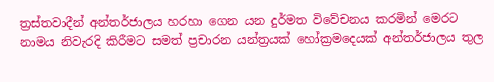ත්‍රස්තවාදීන් අන්තර්ජාලය හරහා ගෙන යන දුර්මත විවේචනය කරමින් මෙරට නාමය නිවැරදි කිරීමට සමත් ප්‍රචාරන යන්ත්‍රයක් හෝක්‍රමදෙයක් අන්තර්ජාලය තුල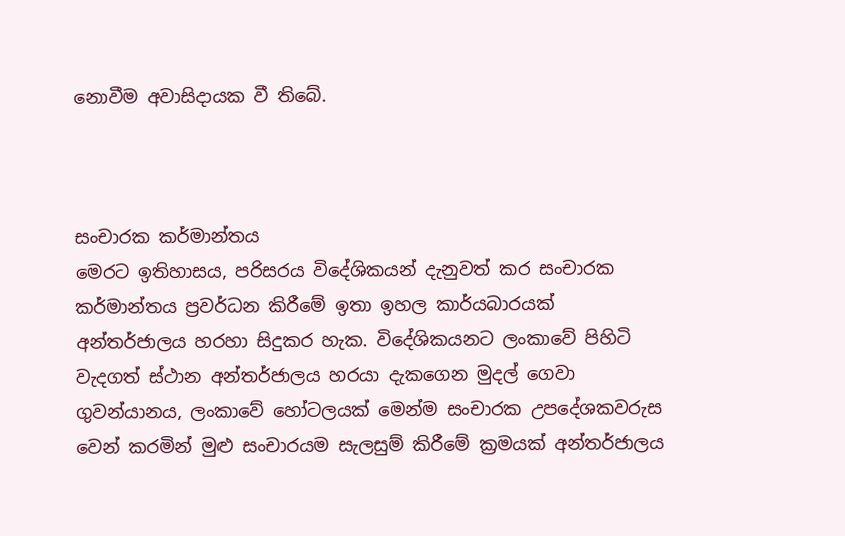නොවීම අවාසිදායක වී තිබේ.



සංචාරක කර්මාන්තය
මෙරට ඉතිහාසය, පරිසරය විදේශිකයන් දැනුවත් කර සංචාරක කර්මාන්තය ප්‍රවර්ධන කිරීමේ ඉතා ඉහල කාර්යබාරයක් අන්තර්ජාලය හරහා සිදුකර හැක. විදේශිකයනට ලංකාවේ පිහිටි වැදගත් ස්ථාන අන්තර්ජාලය හරයා දැකගෙන මුදල් ගෙවා ගුවන්යානය, ලංකාවේ හෝටලයක් මෙන්ම සංචාරක උපදේශකවරුස වෙන් කරමින් මුළු සංචාරයම සැලසුම් කිරීමේ ක්‍රමයක් අන්තර්ජාලය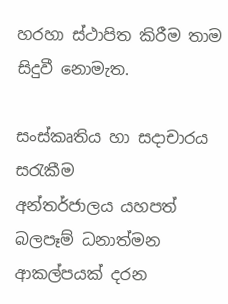හරහා ස්ථාපිත කිරීම තාම සිදුවී නොමැත.

සංස්කෘතිය හා සදාචාරය සරැකීම
අන්තර්ජාලය යහපත් බලපෑම් ධනාත්මන ආකල්පයක් දරන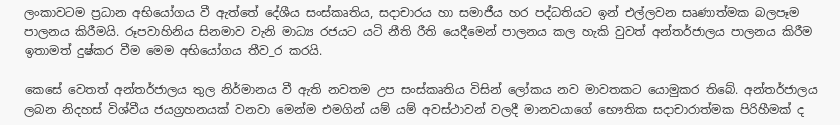ලංකාවටම ප්‍රධාන අභියෝගය වී ඇත්තේ දේශීය සංස්කෘතිය, සදාචාරය හා සමාජීය හර පද්ධතියට ඉන් එල්ලවන සෘණාත්මක බලපෑම පාලනය කිරීමයි. රූපවාහිනිය සිනමාව වැනි මාධ්‍ය රජයට යටි නීති රීති යෙදීමෙන් පාලනය කල හැකි වුවත් අන්තර්ජාලය පාලනය කිරීම ඉතාමත් දුෂ්කර වීම මෙම අභියෝගය තීව_ර කරයි.

කෙසේ වෙතත් අන්තර්ජාලය තුල නිර්මානය වී ඇති නවතම උප සංස්කෘතිය විසින් ලෝකය නව මාවතකට යොමුකර තිබේ. අන්තර්ජාලය ලබන නිදහස් විශ්වීය ජයග්‍රහනයක් වනවා මෙන්ම එමගින් යම් යම් අවස්ථාවන් වලදී මානවයාගේ භෞතික සදාචාරාත්මක පිරිහීමක් ද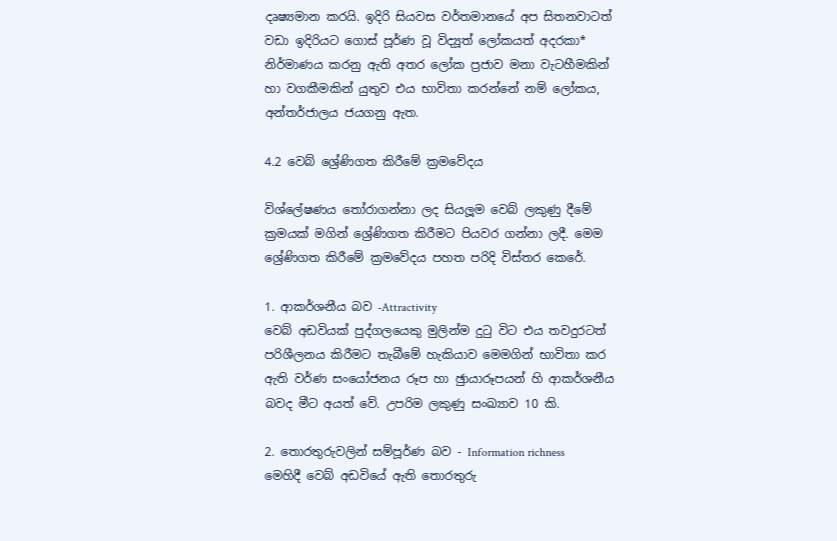දෘෂ්‍යමාන කරයි. ඉදිරි සියවස වර්තමානයේ අප සිතනවාටත් වඩා ඉදිරියට ගොස් පූර්ණ වූ විද්‍යූත් ලෝකයත් අදරකා* නිර්මාණය කරනු ඇති අතර ලෝක ප්‍රජාව මනා වැටහීමකින් හා වගකීමකින් යුතුව එය භාවිතා කරන්නේ නම් ලෝකය, අන්තර්ජාලය ජයගනු ඇත.

4.2 වෙබ් ශ්‍රේණිගත කිරීමේ ක්‍රමවේදය

විශ්ලේෂණය තෝරාගන්නා ලද සියලූම වෙබ් ලකුණු දීමේ ක්‍රමයක් මගින් ශ්‍රේණිගත කිරීමට පියවර ගන්නා ලදී. මෙම ශ්‍රේණිගත කිරීමේ ක්‍රමවේදය පහත පරිදි විස්තර කෙරේ.

1. ආකර්ශනීය බව -Attractivity
වෙබ් අඩවියක් පුද්ගලයෙකු මුලින්ම දුටු විට එය තවදුරටත් පරිශීලනය කිරීමට තැබීමේ හැකියාව මෙමගින් භාවිතා කර ඇති වර්ණ සංයෝජනය රූප හා ඡුායාරූපයන් හි ආකර්ශනීය බවද මීට අයත් වේ. උපරිම ලකුණු සංඛ්‍යාව 10 කි.

2. තොරතුරුවලින් සම්පූර්ණ බව - Information richness
මෙහිදී වෙබ් අඩවියේ ඇති තොරතුරු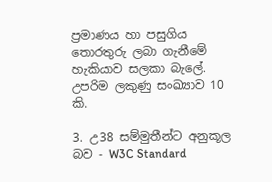ප්‍රමාණය හා පසුගිය තොරතුරු ලබා ගැනීමේ හැකියාව සලකා බැලේ. උපරිම ලකුණු සංඛ්‍යාව 10 කි.

3. උ38 සම්මුතීන්ට අනුකූල බව - W3C Standard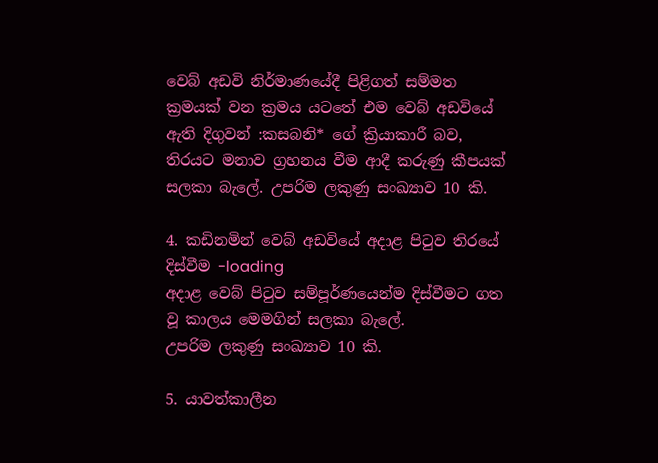වෙබ් අඩවි නිර්මාණයේදී පිළිගත් සම්මත ක්‍රමයක් වන ක්‍රමය යටතේ එම වෙබ් අඩවියේ ඇති දිගුවන් :කසබනි* ගේ ක්‍රියාකාරී බව, තිරයට මනාව ග්‍රහනය වීම ආදී කරුණු කීපයක් සලකා බැලේ. උපරිම ලකුණු සංඛ්‍යාව 10 කි.

4. කඩිනමින් වෙබ් අඩවියේ අදාළ පිටුව තිරයේ දිස්වීම -loading
අදාළ වෙබ් පිටුව සම්පූර්ණයෙන්ම දිස්වීමට ගත වූ කාලය මෙමගින් සලකා බැලේ.
උපරිම ලකුණු සංඛ්‍යාව 10 කි.

5. යාවත්කාලීන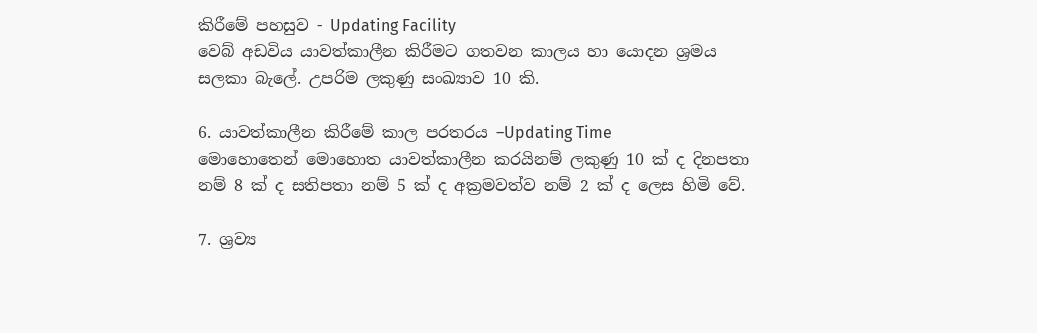කිරීමේ පහසුව - Updating Facility
වෙබ් අඩවිය යාවත්කාලීන කිරීමට ගතවන කාලය හා යොදන ශ්‍රමය සලකා බැලේ. උපරිම ලකුණු සංඛ්‍යාව 10 කි.

6. යාවත්කාලීන කිරීමේ කාල පරතරය –Updating Time
මොහොතෙන් මොහොත යාවත්කාලීන කරයිනම් ලකුණු 10 ක් ද දිනපතා නම් 8 ක් ද සතිපතා නම් 5 ක් ද අක්‍රමවත්ව නම් 2 ක් ද ලෙස හිමි වේ.

7. ශ්‍රව්‍ය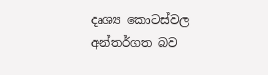දෘශ්‍ය කොටස්වල අන්තර්ගත බව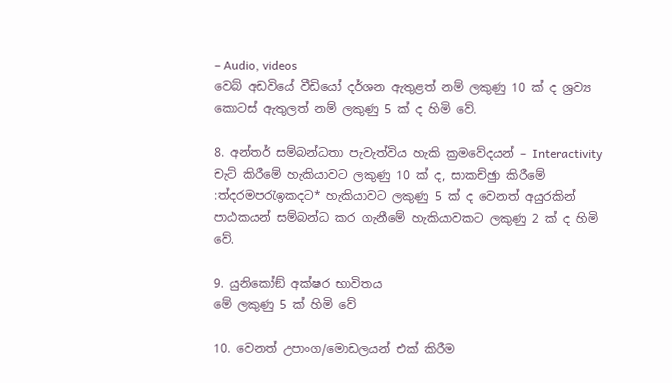– Audio, videos
වෙබ් අඩවියේ වීඩියෝ දර්ශන ඇතුළත් නම් ලකුණු 10 ක් ද ශ්‍රව්‍ය කොටස් ඇතුලත් නම් ලකුණු 5 ක් ද හිමි වේ.

8. අන්තර් සම්බන්ධතා පැවැත්විය හැකි ක්‍රමවේදයන් – Interactivity
චැට් කිරීමේ හැකියාවට ලකුණු 10 ක් ද, සාකච්ඡුා කිරීමේ :ත්‍දරමපරැඉකදට* හැකියාවට ලකුණු 5 ක් ද වෙනත් අයුරකින් පාඨකයන් සම්බන්ධ කර ගැනීමේ හැකියාවකට ලකුණු 2 ක් ද හිමි වේ.

9. යුනිකෝඞ් අක්ෂර භාවිතය
මේ ලකුණු 5 ක් හිමි වේ

10. වෙනත් උපාංග/මොඩලයන් එක් කිරීම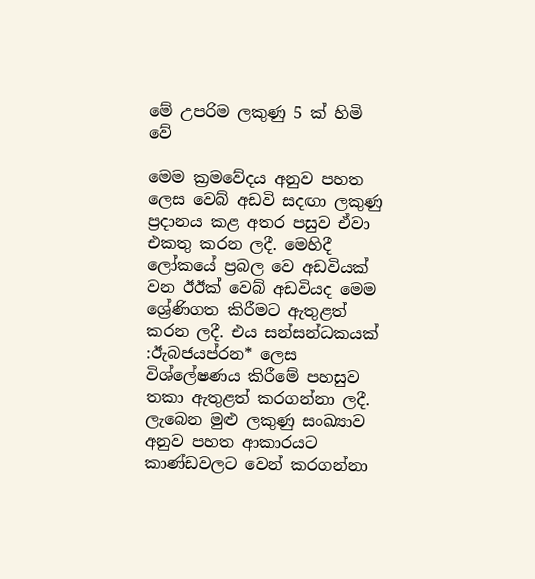මේ උපරිම ලකුණු 5 ක් හිමි වේ

මෙම ක්‍රමවේදය අනුව පහත ලෙස වෙබ් අඩවි සදඟා ලකුණු ප්‍රදානය කළ අතර පසුව ඒවා එකතු කරන ලදී. මෙහිදී ලෝකයේ ප්‍රබල වෙ අඩවියක් වන ඊඊක්‍ වෙබ් අඩවියද මෙම ශ්‍රේණිගත කිරීමට ඇතුළත් කරන ලදී. එය සන්සන්ධකයක් :ඊැබජයප්රන* ලෙස විශ්ලේෂණය කිරීමේ පහසුව තකා ඇතුළත් කරගන්නා ලදී.
ලැබෙන මුළු ලකුණු සංඛ්‍යාව අනුව පහත ආකාරයට කාණ්ඩවලට වෙන් කරගන්නා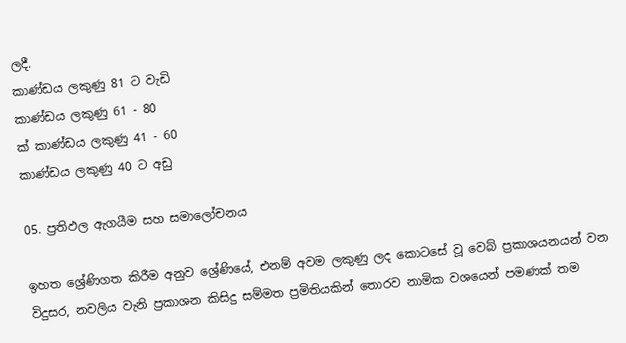ලදී.
කාණ්ඩය ලකුණු 81 ට වැඩි
කාණ්ඩය ලකුණු 61 - 80
ක්‍ කාණ්ඩය ලකුණු 41 - 60
කාණ්ඩය ලකුණු 40 ට අඩු

05. ප්‍රතිඵල ඇගයීම සහ සමාලෝචනය

ඉහත ශ්‍රේණිගත කිරීම අනුව ශ්‍රේණියේ, එනම් අවම ලකුණු ලද කොටසේ වූ වෙබ් ප්‍රකාශයනයන් වන විදුසර, නවලිය වැනි ප්‍රකාශන කිසිදු සම්මත ප්‍රමිතියකින් තොරව නාමික වශයෙන් පමණක් තම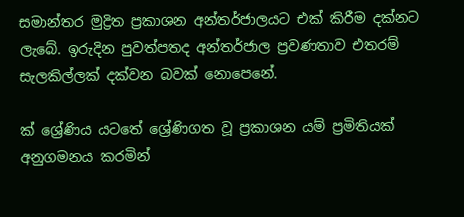සමාන්තර මුද්‍රිත ප්‍රකාශන අන්තර්ජාලයට එක් කිරීම දක්නට ලැබේ. ඉරුදින පුවත්පතද අන්තර්ජාල ප්‍රවණතාව එතරම් සැලකිල්ලක් දක්වන බවක් නොපෙනේ.

ක්‍ ශ්‍රේණිය යටතේ ශ්‍රේණිගත වූ ප්‍රකාශන යම් ප්‍රමිතියක් අනුගමනය කරමින්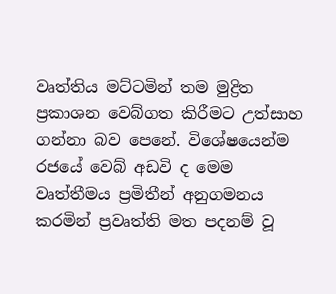වෘත්තිය මට්ටමින් තම මුද්‍රිත ප්‍රකාශන වෙබ්ගත කිරීමට උත්සාහ ගන්නා බව පෙනේ. විශේෂයෙන්ම රජයේ වෙබ් අඩවි ද මෙම වෘත්තීමය ප්‍රමිතීන් අනුගමනය කරමින් ප්‍රවෘත්ති මත පදනම් වූ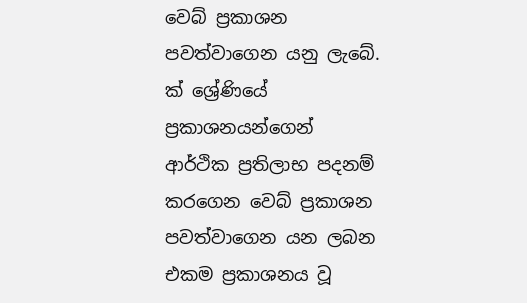වෙබ් ප්‍රකාශන පවත්වාගෙන යනු ලැබේ. ක්‍ ශ්‍රේණියේ ප්‍රකාශනයන්ගෙන් ආර්ථික ප්‍රතිලාභ පදනම් කරගෙන වෙබ් ප්‍රකාශන පවත්වාගෙන යන ලබන එකම ප්‍රකාශනය වූ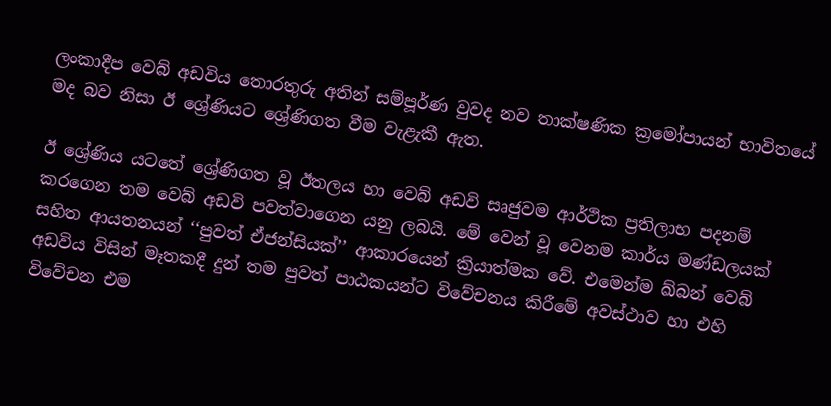ලංකාදීප වෙබ් අඩවිය තොරතුරු අතින් සම්පූර්ණ වුවද නව තාක්ෂණික ක්‍රමෝපායන් භාවිතයේ මද බව නිසා ඊ ශ්‍රේණියට ශ්‍රේණිගත වීම වැළැකී ඇත.

ඊ ශ්‍රේණිය යටතේ ශ්‍රේණිගත වූ ඊතලය හා වෙබ් අඩවි සෘජුවම ආර්ථික ප්‍රතිලාභ පදනම් කරගෙන තම වෙබ් අඩවි පවත්වාගෙන යනු ලබයි. මේ වෙන් වූ වෙනම කාර්ය මණ්ඩලයක් සහිත ආයතනයන් ‘‘පුවත් ඒජන්සියක්’’ ආකාරයෙන් ක්‍රියාත්මක වේ. එමෙන්ම ඛ්බන් වෙබ් අඩවිය විසින් මෑතකදී දුන් තම පුවත් පාඨකයන්ට විවේචනය කිරීමේ අවස්ථාව හා එහි විවේචන එම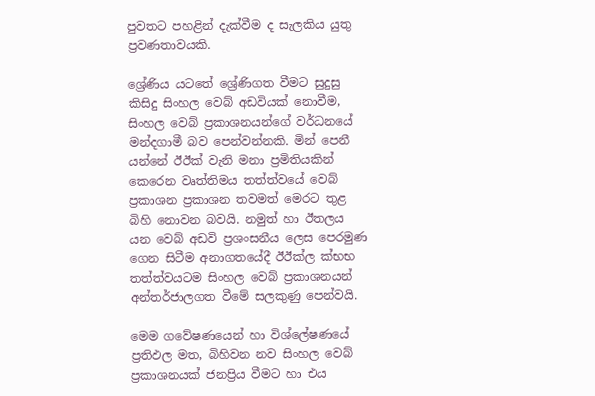පුවතට පහළින් දැක්වීම ද සැලකිය යුතු ප්‍රවණතාවයකි.

ශ්‍රේණිය යටතේ ශ්‍රේණිගත වීමට සුදුසු කිසිදු සිංහල වෙබ් අඩවියක් නොවීම, සිංහල වෙබ් ප්‍රකාශනයන්ගේ වර්ධනයේ මන්දගාමී බව පෙන්වන්නකි. මින් පෙනී යන්නේ ඊඊක්‍ වැනි මනා ප්‍රමිතියකින් කෙරෙන වෘත්තිමය තත්ත්වයේ වෙබ් ප්‍රකාශන ප්‍රකාශන තවමත් මෙරට තුළ බිහි නොවන බවයි. නමුත් හා ඊතලය යන වෙබ් අඩවි ප්‍රශංසනීය ලෙස පෙරමුණ ගෙන සිටීම අනාගතයේදී ඊඊක්‍ල ක්‍භභ තත්ත්වයටම සිංහල වෙබ් ප්‍රකාශනයන් අන්තර්ජාලගත වීමේ සලකුණු පෙන්වයි.

මෙම ගවේෂණයෙන් හා විශ්ලේෂණයේ ප්‍රතිඵල මත, බිහිවන නව සිංහල වෙබ් ප්‍රකාශනයක් ජනප්‍රිය වීමට හා එය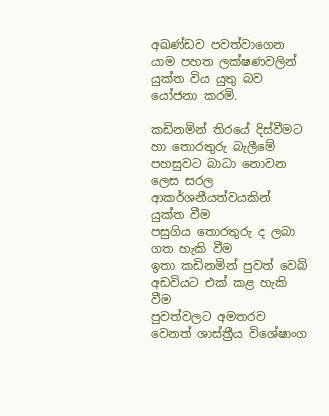අඛණ්ඩව පවත්වාගෙන යාම පහත ලක්ෂණවලින් යුක්ත විය යුතු බව යෝජනා කරමි.

කඩිනමින් තිරයේ දිස්වීමට හා තොරතුරු බැලීමේ පහසුවට බාධා නොවන ලෙස සරල ආකර්ශනීයත්වයකින් යුක්ත වීම
පසුගිය තොරතුරු ද ලබා ගත හැකි වීම
ඉතා කඩිනමින් පුවත් වෙබ් අඩවියට එක් කළ හැකි වීම
පුවත්වලට අමතරව වෙනත් ශාස්ත්‍රීය විශේෂාංග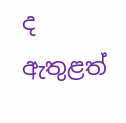ද ඇතුළත්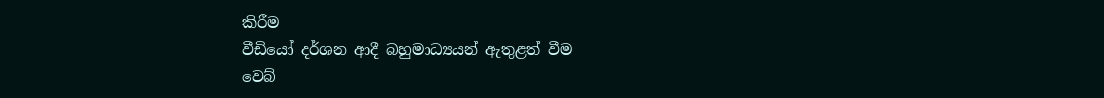කිරීම
වීඩියෝ දර්ශන ආදී බහුමාධ්‍යයන් ඇතුළත් වීම
වෙබ්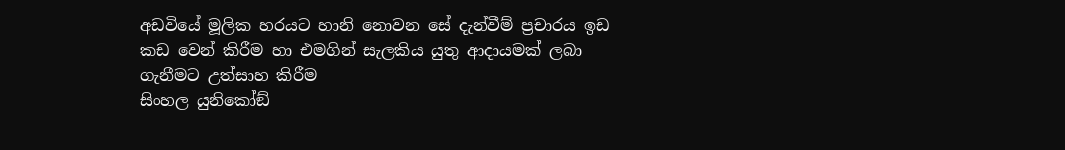අඩවියේ මූලික හරයට හානි නොවන සේ දැන්වීම් ප්‍රචාරය ඉඩ කඩ වෙන් කිරීම හා එමගින් සැලකිය යුතු ආදායමක් ලබා ගැනීමට උත්සාහ කිරීම
සිංහල යුනිකෝඞ්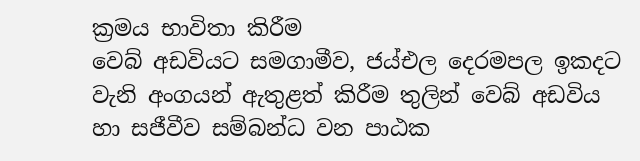ක්‍රමය භාවිතා කිරීම
වෙබ් අඩවියට සමගාමීව, ජය්එල දෙරමපල ඉකදට වැනි අංගයන් ඇතුළත් කිරීම තුලින් වෙබ් අඩවිය හා සජීවීව සම්බන්ධ වන පාඨක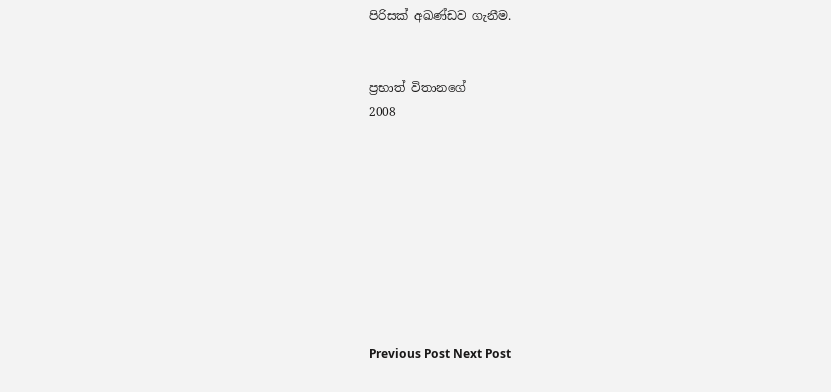පිරිසක් අඛණ්ඩව ගැනීම.


ප්‍රභාත් විතානගේ
2008









Previous Post Next Post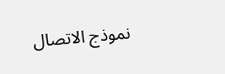نموذج الاتصال